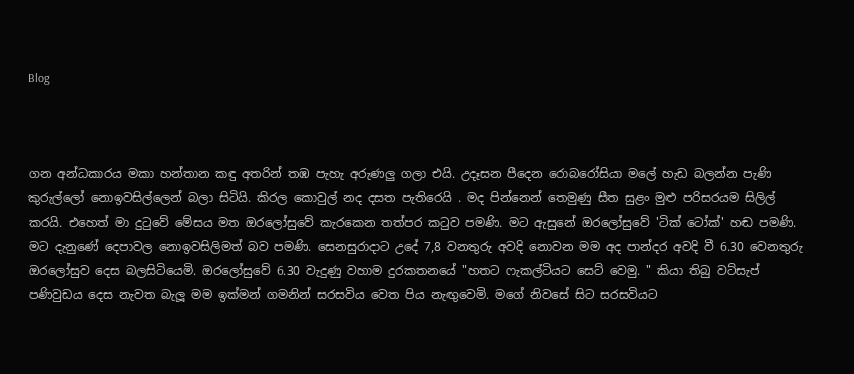Blog



ගන අන්ධකාරය මකා හන්තාන කඳු අතරින් තඹ පැහැ අරුණලු ගලා එයි. උදෑසන පීදෙන රොබරෝසියා මලේ හැඩ බලන්න පැණි කුරුල්ලෝ නොඉවසිල්ලෙන් බලා සිටියි. කිරල කොවුල් නද දසත පැතිරෙයි . මද පින්නෙන් තෙමුණු සීත සුළං මුළු පරිසරයම සිලිල් කරයි. එහෙත් මා දුටුවේ මේසය මත ඔරලෝසුවේ කැරකෙන තත්පර කටුව පමණි. මට ඇසුනේ ඔරලෝසුවේ 'ටික්‌ ටෝක්' හඬ පමණි. මට දැනුණේ දෙපාවල නොඉවසිලිමත් බව පමණි. සෙනසුරාදාට උදේ 7,8 වනතුරු අවදි නොවන මම අද පාන්දර අවදි වී 6.30 වෙනතුරු ඔරලෝසුව දෙස බලසිටියෙමි. ඔරලෝසුවේ 6.30 වැදුණු වහාම දුරකතනයේ "හතට ෆැකල්ටියට සෙට් වෙමු. " කියා තිබු වට්සැප් පණිවුඩය දෙස නැවත බැලූ මම ඉක්මන් ගමනින් සරසවිය වෙත පිය නැඟුවෙමි. මගේ නිවසේ සිට සරසවියට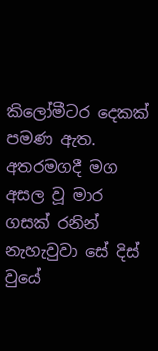කිලෝමීටර දෙකක්‌ පමණ ඇත. අතරමගදී මග අසල වූ මාර ගසක්‌ රනින් නැහැවුවා සේ දිස් වුයේ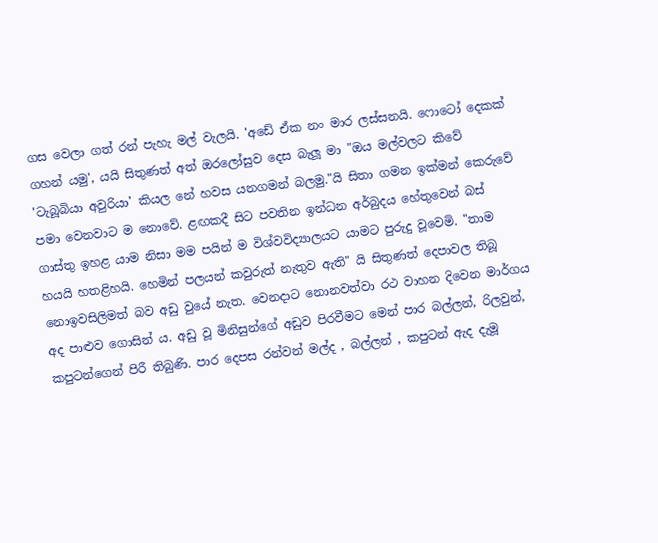ගස වෙලා ගත් රන් පැහැ මල් වැලයි. 'අඩේ ඒක නං මාර ලස්සනයි. ෆොටෝ දෙකක් ගහන් යමු', යයි සිතුණත් අත් ඔරලෝසුව දෙස බැලූ මා "ඔය මල්වලට කිවේ 'ටැබූබියා අවුරියා' කියල නේ හවස යනගමන් බලමු."යි සිතා ගමන ඉක්මන් කෙරුවේ පමා වෙනවාට ම නොවේ. ළඟකදී සිට පවතින ඉන්ධන අර්බුදය හේතුවෙන් බස් ගාස්තු ඉහළ යාම නිසා මම පයින් ම විශ්වවිද්‍යාලයට යාමට පුරුදු වූවෙමි. "තාම හයයි හතළිහයි. හෙමින් පලයන් කවුරුත් නැතුව ඇති" යි සිතුණත් දෙපාවල තිබූ නොඉවසිලිමත් බව අඩු වුයේ නැත. වෙනදාට නොනවත්වා රථ වාහන දිවෙන මාර්ගය අද පාළුව ගොසින් ය. අඩු වූ මිනිසුන්ගේ අඩුව පිරවීමට මෙන් පාර බල්ලන්, රිලවුන්, කපුටන්ගෙන් පිරී තිබුණි. පාර දෙපස රන්වන් මල්ද , බල්ලන් , කපුටන් ඇද දැමූ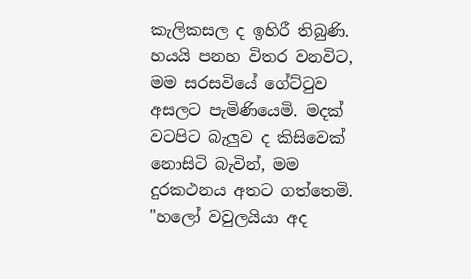කැලිකසල ද ඉහිරී තිබුණි. හයයි පනහ විතර වනවිට, මම සරසවියේ ගේට්ටුව අසලට පැමිණියෙමි. මදක් වටපිට බැලුව ද කිසිවෙක් නොසිටි බැවින්, මම දුරකථනය අතට ගත්තෙමි. "හලෝ වවුලයියා අද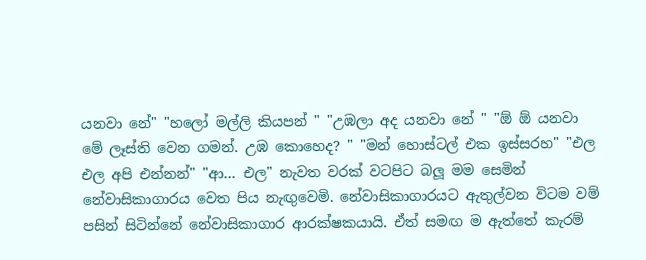යනවා නේ" "හලෝ මල්ලි කියපන් " "උඹලා අද යනවා නේ " "ඕ ඕ යනවා මේ ලෑස්ති වෙන ගමන්. උඹ කොහෙද? " "මන් හොස්ටල් එක ඉස්සරහ" "එල එල අපි එන්නන්" "ආ… එල" නැවත වරක් වටපිට බලූ මම සෙමින් නේවාසිකාගාරය වෙත පිය නැඟුවෙමි. නේවාසිකාගාරයට ඇතුල්වන විටම වම් පසින් සිටින්නේ නේවාසිකාගාර ආරක්ෂකයායි. ඒත් සම‍ඟ ම ඇත්තේ කැරම්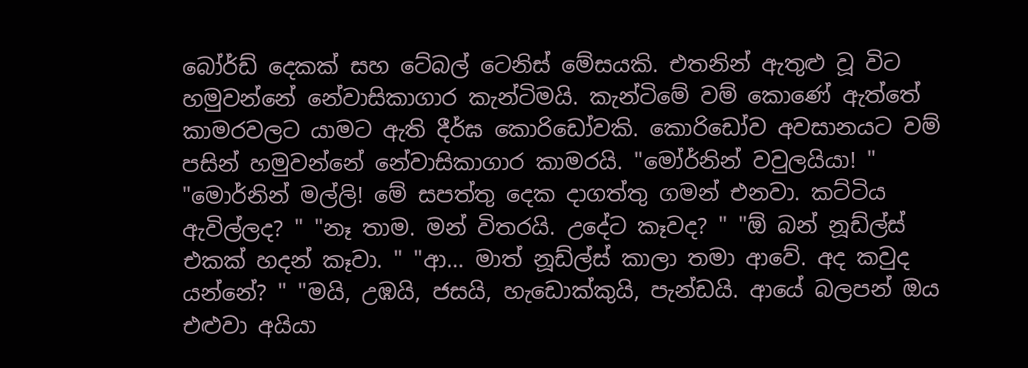බෝර්ඩ් දෙකක් සහ ටේබල් ටෙනිස් මේසයකි. එතනින් ඇතුළු වූ විට හමුවන්නේ නේවාසිකාගාර කැන්ටිමයි. කැන්ටිමේ වම් කොණේ ඇත්තේ කාමරවලට යාමට ඇති දීර්ඝ කොරිඩෝවකි. කොරිඩෝව අවසානයට වම් පසින් හමුවන්නේ නේවාසිකාගාර කාමරයි. "මෝර්නින් වවුලයියා! " "මොර්නින් මල්ලි! මේ සපත්තු දෙක දාගත්තු ගමන් එනවා. කට්ටිය ඇවිල්ලද? " "නෑ තාම. මන් විතරයි. උදේට කෑවද? " "ඕ බන් නූඩ්ල්ස් එකක් හදන් කෑවා. " "ආ… මාත් නූඩ්ල්ස් කාලා තමා ආවේ. අද කවුද යන්නේ? " "මයි, උඹයි, ජසයි, හැඩොක්කුයි, පැන්ඩයි. ආයේ බලපන් ඔය එළුවා අයියා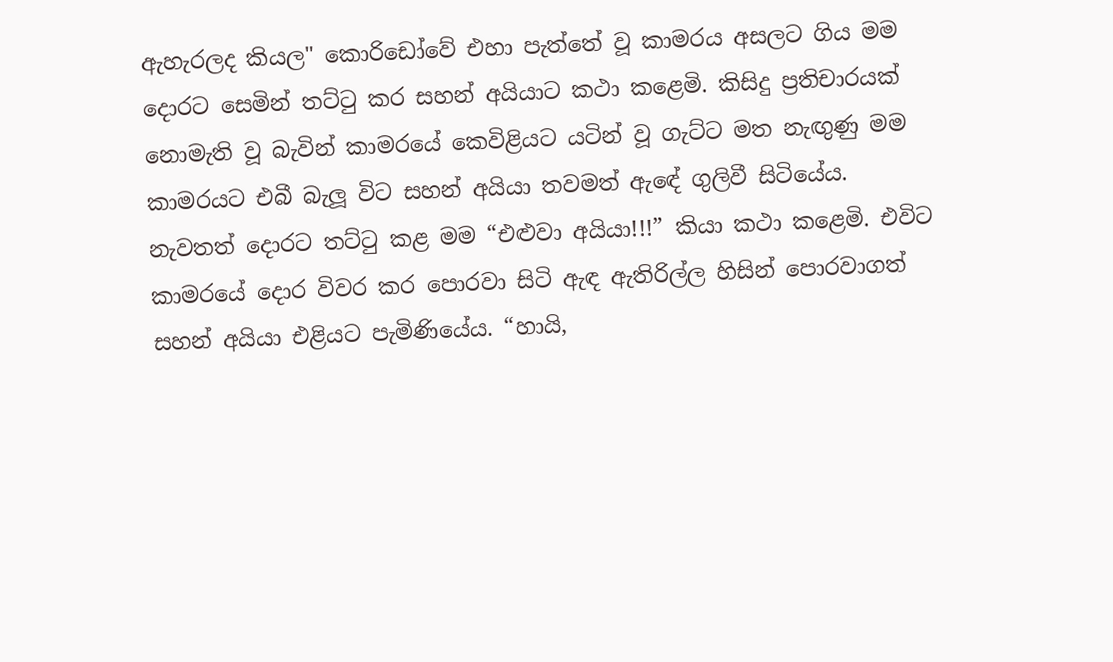ඇහැරලද කියල" කොරිඩෝවේ එහා පැත්තේ වූ කාමරය අසලට ගිය මම දොරට සෙමින් තට්ටු කර සහන් අයියාට කථා කළෙමි. කිසිදු ප්‍රතිචාරයක් නොමැති වූ බැවින් කාමරයේ කෙවිළියට යටින් වූ ගැට්ට මත නැඟුණු මම කාමරයට එබී බැලූ විට සහන් අයියා තවමත් ඇඳේ ගුලිවී සිටියේය. නැවතත් දොරට තට්ටු කළ මම “එළුවා අයියා!!!” කියා කථා කළෙමි. එවිට කාමරයේ දොර විවර කර පොරවා සිටි ඇඳ ඇතිරිල්ල හිසින් පොරවාගත් සහන් අයියා එළියට පැමිණියේය. “හායි,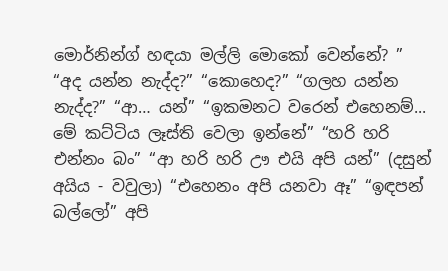මොර්නින්ග් හඳයා මල්ලි මොකෝ වෙන්නේ? ” “අද යන්න නැද්ද?” “කොහෙද?” “ගලහ යන්න නැද්ද?” “ආ… යන්” “ඉකමනට වරෙන් එහෙනම්... මේ කට්ටිය ලෑස්ති වෙලා ඉන්නේ” “හරි හරි එන්නං බං” “ආ හරි හරි ඌ එයි අපි යන්” (දසුන් අයිය - වවුලා) “එහෙනං අපි යනවා ඈ” “ඉඳපන් බල්ලෝ” අපි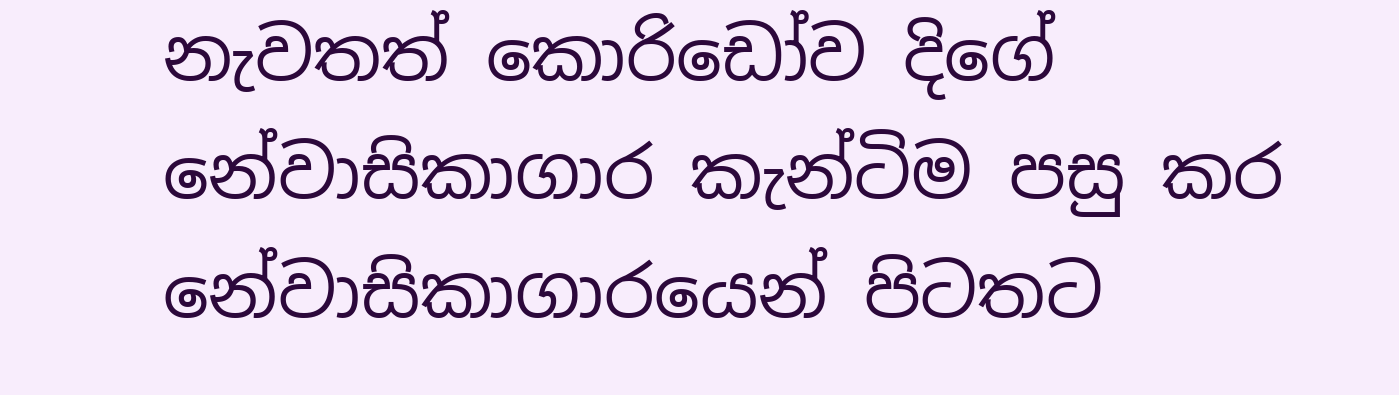නැවතත් කොරිඩෝව දිගේ නේවාසිකාගාර කැන්ටිම පසු කර නේවාසිකාගාරයෙන් පිටතට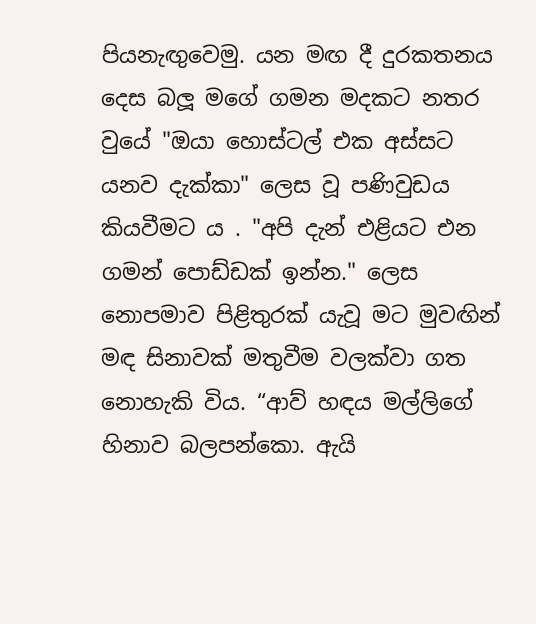පියනැඟුවෙමු. යන මඟ දී දුරකතනය දෙස බලූ මගේ ගමන මදකට නතර වුයේ "ඔයා හොස්ටල් එක අස්සට යනව දැක්කා" ලෙස වූ පණිවුඩය කියවීමට ය . "අපි දැන් එළියට එන ගමන් පොඩ්ඩක් ඉන්න." ලෙස නොපමාව පිළිතුරක් යැවූ මට මුවඟින් මඳ සිනාවක් මතුවීම වලක්වා ගත නොහැකි විය. “ආව් හඳය මල්ලිගේ හිනාව බලපන්කො. ඇයි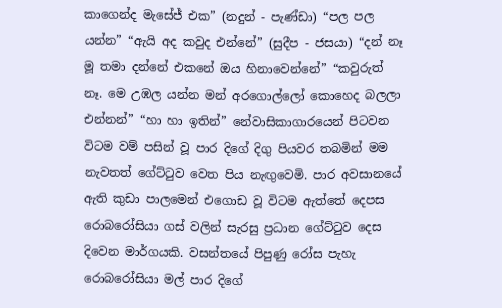කාගෙන්ද මැසේජ් එක” (නදුන් - පැණ්ඩා) “පල පල යන්න” “ඇයි අද කවුද එන්නේ” (සුදීප - ජසයා) “දන් නෑ මූ තමා දන්නේ එකනේ ඔය හිනාවෙන්නේ” “කවුරුත් නෑ. මෙ උඹල යන්න මන් අරගොල්ලෝ කොහෙද බලලා එන්නන්” “හා හා ඉතින්” නේවාසිකාගාරයෙන් පිටවන විටම වම් පසින් වූ පාර දිගේ දිගු පියවර තබමින් මම නැවතත් ගේට්ටුව වෙත පිය නැඟුවෙමි. පාර අවසානයේ ඇති කුඩා පාලමෙන් එගොඩ වූ විටම ඇත්තේ දෙපස රොබරෝසියා ගස් වලින් සැරසු ප්‍රධාන ගේට්ටුව දෙස දිවෙන මාර්ගයකි. වසන්තයේ පිපුණු රෝස පැහැ රොබරෝසියා මල් පාර දිගේ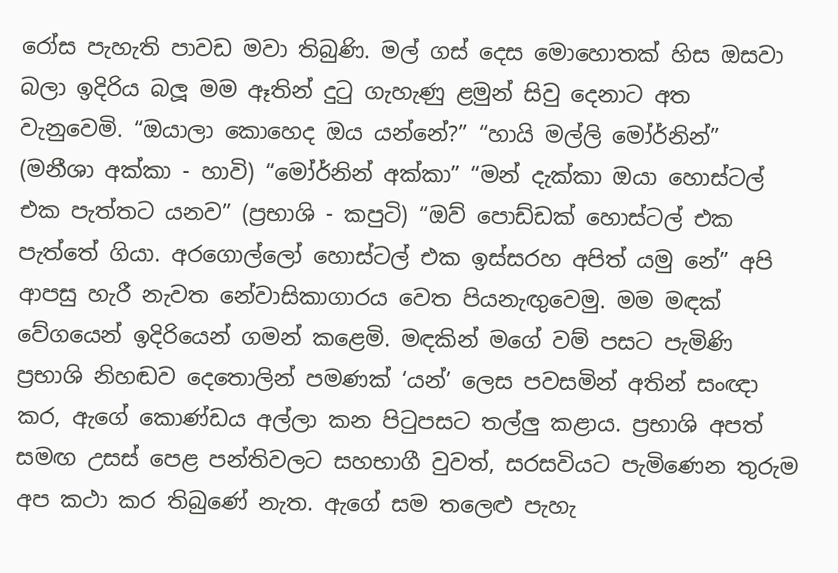රෝස පැහැති පාවඩ මවා තිබුණි. මල් ගස් දෙස මොහොතක් හිස ඔසවා බලා ඉදිරිය බලූ මම ඈතින් දුටු ගැහැණු ළමුන් සිවු දෙනාට අත වැනුවෙමි. “ඔයාලා කොහෙද ඔය යන්නේ?” “හායි මල්ලි මෝර්නින්” (මනීශා අක්කා - හාවි) “මෝර්නින් අක්කා” “මන් දැක්කා ඔයා හොස්ටල් එක පැත්තට යනව” (ප්‍රභාශි - කපුටි) “ඔව් පොඩ්ඩක් හොස්ටල් එක පැත්තේ ගියා. අරගොල්ලෝ හොස්ටල් එක ඉස්සරහ අපිත් යමු නේ” අපි ආපසු හැරී නැවත නේවාසිකාගාරය වෙත පියනැඟුවෙමු. මම මඳක් වේගයෙන් ඉදිරියෙන් ගමන් කළෙමි. මඳකින් මගේ වම් පසට පැමිණි ප්‍රභාශි නිහඬව දෙතොලින් පමණක් ‘යන්’ ලෙස පවසමින් අතින් සංඥා කර, ඇගේ කොණ්ඩය අල්ලා කන පිටුපසට තල්ලු කළාය. ප්‍රභාශි අපත් සමඟ උසස් පෙළ පන්තිවලට සහභාගී වුවත්, සරසවියට පැමිණෙන තුරුම අප කථා කර තිබුණේ නැත. ඇගේ සම තලෙළු පැහැ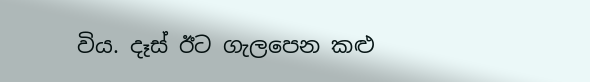විය. දෑස් ඊට ගැලපෙන කළු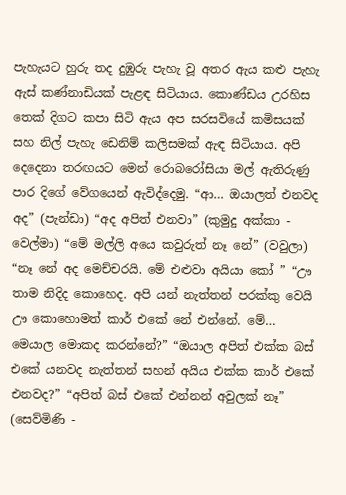පැහැයට හුරු තද දුඹුරු පැහැ වූ අතර ඇය කළු පැහැ ඇස් කණ්නාඩියක් පැළඳ සිටියාය. කොණ්ඩය උරහිස තෙක් දිගට කපා සිටි ඇය අප සරසවියේ කමිසයක් සහ නිල් පැහැ ඩෙනිම් කලිසමක් ඇඳ සිටියාය. අපි දෙදෙනා තරඟයට මෙන් රොබරෝසියා මල් ඇතිරුණු පාර දිගේ වේගයෙන් ඇවිද්දෙමු. “ආ… ඔයාලත් එනවද අද” (පැන්ඩා) “අද අපිත් එනවා” (කුමුදු අක්කා - වෙල්මා) “මේ මල්ලි අයෙ කවුරුත් නෑ නේ” (වවුලා) “නෑ නේ අද මෙච්චරයි. මේ එළුවා අයියා කෝ ” “ඌ තාම නිදිද කොහෙද. අපි යන් නැත්තන් පරක්කු වෙයි ඌ කොහොමත් කාර් එකේ නේ එන්නේ. මේ… මෙයාල මොකද කරන්නේ?” “ඔයාල අපිත් එක්ක බස් එකේ යනවද නැත්තන් සහන් අයිය එක්ක කාර් එකේ එනවද?” “අපිත් බස් එකේ එන්නන් අවුලක් නෑ” (සෙව්මිණි -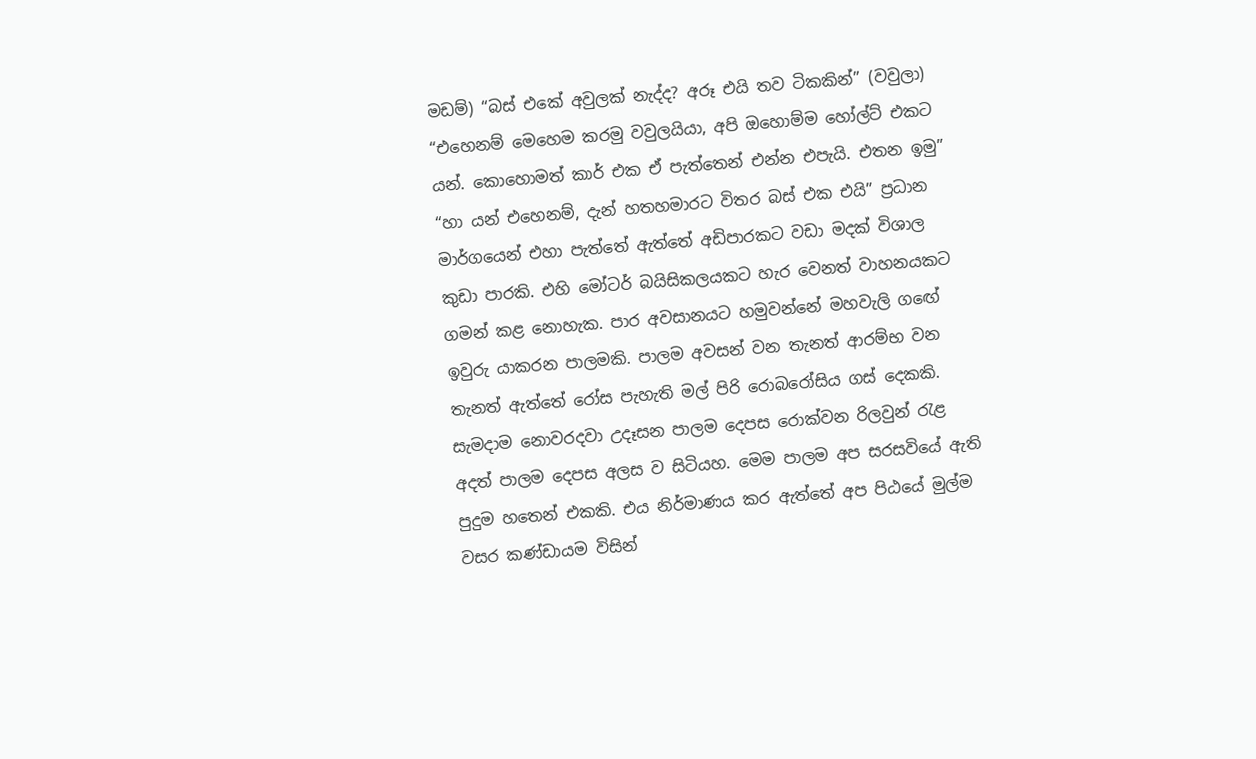මඩම්) “බස් එකේ අවුලක් නැද්ද? අරූ එයි තව ටිකකින්” (වවුලා) “එහෙනම් මෙහෙම කරමු වවුලයියා, අපි ඔහොම්ම හෝල්ට් එකට යන්. කොහොමත් කාර් එක ඒ පැත්තෙන් එන්න එපැයි. එතන ඉමු” “හා යන් එහෙනම්, දැන් හතහමාරට විතර බස් එක එයි” ප්‍රධාන මාර්ගයෙන් එහා පැත්තේ ඇත්තේ අඩිපාරකට වඩා මදක් විශාල කුඩා පාරකි. එහි මෝටර් බයිසිකලයකට හැර වෙනත් වාහනයකට ගමන් කළ නොහැක. පාර අවසානයට හමුවන්නේ මහවැලි ගඟේ ඉවුරු යාකරන පාලමකි. පාලම අවසන් වන තැනත් ආරම්භ වන තැනත් ඇත්තේ රෝස පැහැති මල් පිරි රොබරෝසිය ගස් දෙකකි. සැමදාම නොවරදවා උදෑසන පාලම දෙපස රොක්වන රිලවුන් රැළ අදත් පාලම දෙපස අලස ව සිටියහ. මෙම පාලම අප සරසවියේ ඇති පුදුම හතෙන් එකකි. එය නිර්මාණය කර ඇත්තේ අප පිඨයේ මුල්ම වසර කණ්ඩායම විසින්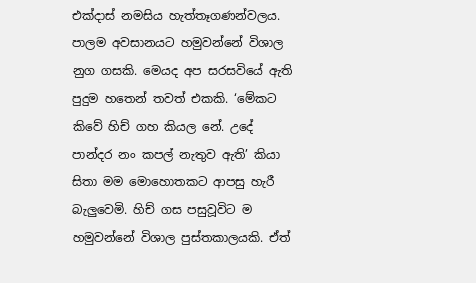එක්දාස් නමසිය හැත්තෑගණන්වලය. පාලම අවසානයට හමුවන්නේ විශාල නුග ගසකි. මෙයද අප සරසවියේ ඇති පුදුම හතෙන් තවත් එකකි. ‘මේකට කිවේ හිච් ගහ කියල නේ. උදේ පාන්දර නං කපල් නැතුව ඇති’ කියා සිතා මම මොහොතකට ආපසු හැරී බැලුවෙමි. හිච් ගස පසුවූවිට ම හමුවන්නේ විශාල පුස්තකාලයකි. ඒත්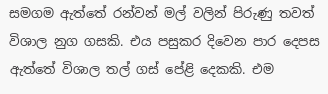සමගම ඇත්තේ රන්වන් මල් වලින් පිරුණු තවත් විශාල නුග ගසකි. එය පසුකර දිවෙන පාර දෙපස ඇත්තේ විශාල තල් ගස් පේළි දෙකකි. එම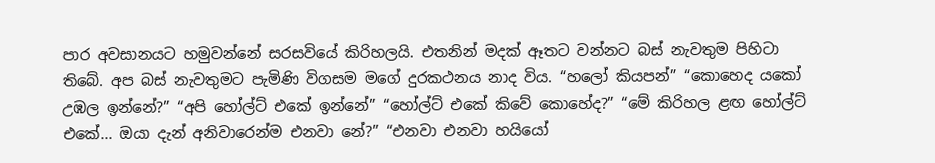පාර අවසානයට හමුවන්නේ සරසවියේ කිරිහලයි. එතනින් මදක් ඈතට වන්නට බස් නැවතුම පිහිටා තිබේ. අප බස් නැවතුමට පැමිණි විගසම මගේ දුරකථනය නාද විය. “හලෝ කියපන්” “කොහෙද යකෝ උඹල ඉන්නේ?” “අපි හෝල්ට් එකේ ඉන්නේ” “හෝල්ට් එකේ කිවේ කොහේද?” “මේ කිරිහල ළඟ හෝල්ට් එකේ... ඔයා දැන් අනිවාරෙන්ම එනවා නේ?” “එනවා එනවා හයියෝ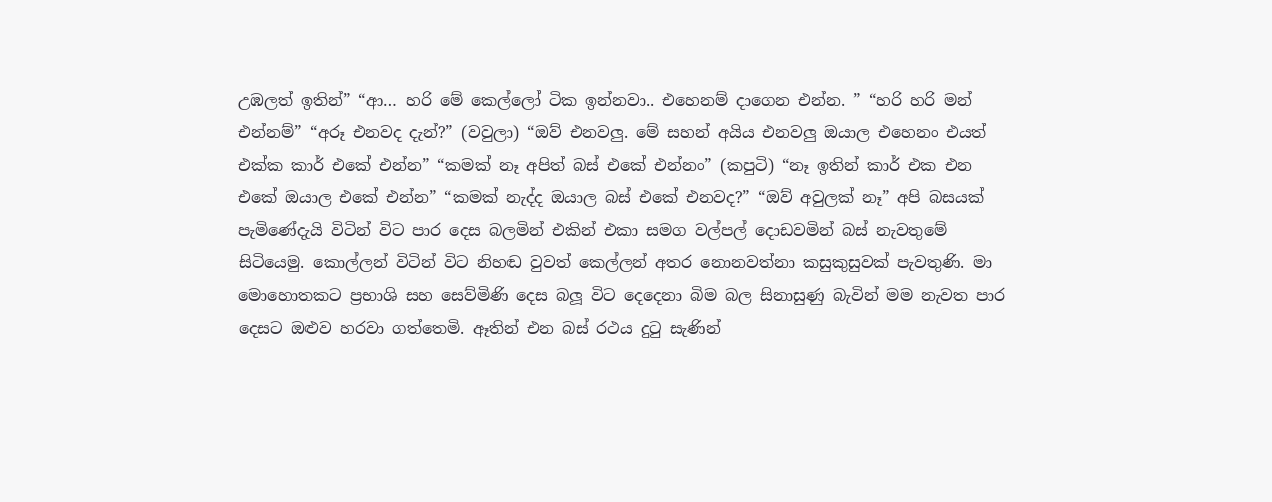උඹලත් ඉතින්” “ආ… හරි මේ කෙල්ලෝ ටික ඉන්නවා.. එහෙනම් දාගෙන එන්න. ” “හරි හරි මන් එන්නම්” “අරූ එනවද දැන්?” (වවුලා) “ඔව් එනවලු. මේ සහන් අයිය එනවලු ඔයාල එහෙනං එයත් එක්ක කාර් එකේ එන්න” “කමක් නෑ අපිත් බස් එකේ එන්නං” (කපුටි) “නෑ ඉතින් කාර් එක එන එකේ ඔයාල එකේ එන්න” “කමක් නැද්ද ඔයාල බස් එකේ එනවද?” “ඔව් අවුලක් නෑ” අපි බසයක් පැමිණේදැයි විටින් විට පාර දෙස බලමින් එකින් එකා සමග වල්පල් දොඩවමින් බස් නැවතුමේ සිටියෙමු. කොල්ලන් විටින් විට නිහඬ වුවත් කෙල්ලන් අතර නොනවත්නා කසුකුසුවක් පැවතුණි. මා මොහොතකට ප්‍රභාශි සහ සෙව්මිණි දෙස බලූ විට දෙදෙනා බිම බල සිනාසුණු බැවින් මම නැවත පාර දෙසට ඔළුව හරවා ගත්තෙමි. ඈතින් එන බස් රථය දුටු සැණින්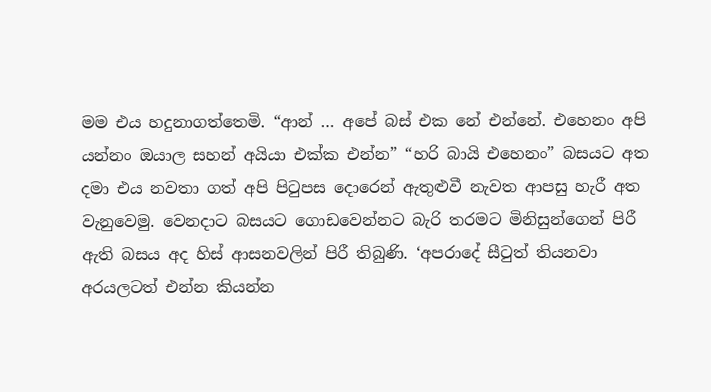මම එය හදුනාගත්තෙමි. “ආන් … අපේ බස් එක නේ එන්නේ. එහෙනං අපි යන්නං ඔයාල සහන් අයියා එක්ක එන්න” “හරි බායි එහෙනං” බසයට අත දමා එය නවතා ගත් අපි පිටුපස දොරෙන් ඇතුළුවී නැවත ආපසු හැරී අත වැනුවෙමු. වෙනදාට බසයට ගොඩවෙන්නට බැරි තරමට මිනිසුන්ගෙන් පිරී ඇති බසය අද හිස් ආසනවලින් පිරී තිබුණි. ‘අපරාදේ සීටුත් තියනවා අරයලටත් එන්න කියන්න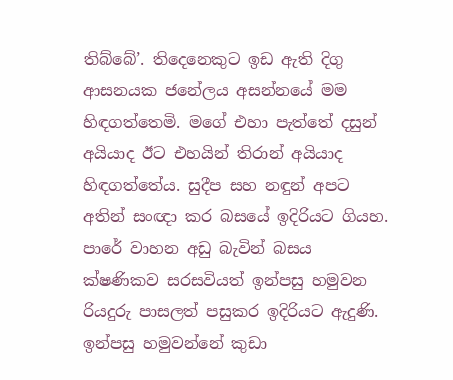තිබ්බේ’. තිදෙනෙකුට ඉඩ ඇති දිගු ආසනයක ජනේලය අසන්නයේ මම හිඳගත්තෙමි. මගේ එහා පැත්තේ දසුන් අයියාද ඊට එහයින් තිරාන් අයියාද හිඳගත්තේය. සුදීප සහ නඳුන් අපට අතින් සංඥා කර බසයේ ඉදිරියට ගියහ. පාරේ වාහන අඩු බැවින් බසය ක්ෂණිකව සරසවියත් ඉන්පසු හමුවන රියදුරු පාසලත් පසුකර ඉදිරියට ඇදුණි. ඉන්පසු හමුවන්නේ කුඩා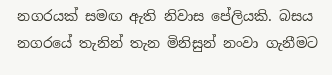නගරයක් සමඟ ඇති නිවාස පේලියකි. බසය නගරයේ තැනින් තැන මිනිසුන් නංවා ගැනීමට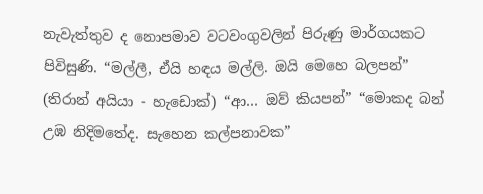නැවැත්තුව ද නොපමාව වටවංගුවලින් පිරුණු මාර්ගයකට පිවිසුණි. “මල්ලී, ඒයි හඳය මල්ලි. ඔයි මෙහෙ බලපන්” (තිරාන් අයියා - හැඩොක්) “ආ… ඔව් කියපන්” “මොකද බන් උඹ නිදිමතේද. සැහෙන කල්පනාවක”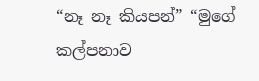“නෑ නෑ කියපන්” “මුගේ කල්පනාව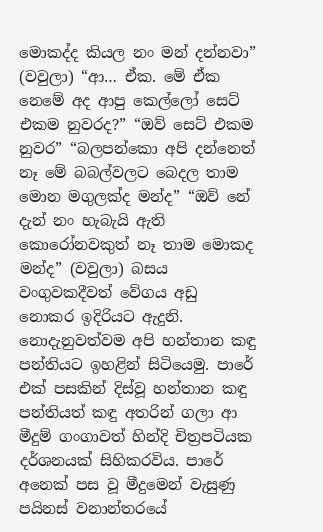මොකද්ද කියල නං මන් දන්නවා” (වවුලා) “ආ… ඒක. මේ ඒක නෙමේ අද ආපු කෙල්ලෝ සෙට් එකම නුවරද?” “ඔව් සෙට් එකම නුවර” “බලපන්කො අපි දන්නෙත් නෑ මේ බබල්වලට බෙදල තාම මොන මගුලක්ද මන්ද” “ඔව් නේ දැන් නං හැබැයි ඇති කොරෝනවකුත් නෑ තාම මොකද මන්ද” (වවුලා) බසය වංගුවකදීවත් වේගය අඩු නොකර ඉදිරියට ඇදුනි. නොදැනුවත්වම අපි හන්තාන කඳු පන්තියට ඉහළින් සිටියෙමු. පාරේ එක් පසකින් දිස්වූ හන්තාන කඳු පන්තියත් කඳු අතරින් ගලා ආ මීදුම් ගංගාවත් හින්දි චිත්‍රපටියක දර්ශනයක් සිහිකරවිය. පාරේ අනෙක් පස වූ මීදුමෙන් වැසුණු පයිනස් වනාන්තරයේ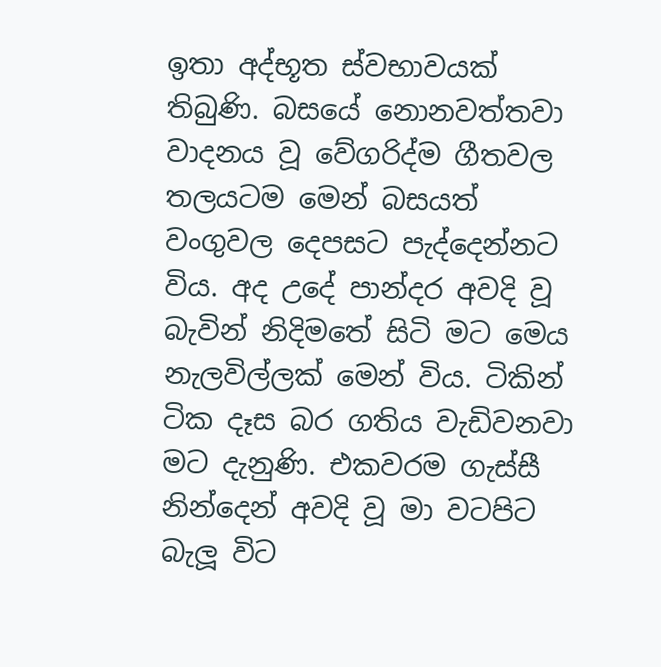ඉතා අද්භූත ස්වභාවයක් තිබුණි. බසයේ නොනවත්තවා වාදනය වූ වේගරිද්ම ගීතවල තලයටම මෙන් බසයත් වංගුවල දෙපසට පැද්දෙන්නට විය. අද උදේ පාන්දර අවදි වූ බැවින් නිදිමතේ සිටි මට මෙය නැලවිල්ලක් මෙන් විය. ටිකින් ටික දෑස බර ගතිය වැඩිවනවා මට දැනුණි. එකවරම ගැස්සී නින්දෙන් අවදි වූ මා වටපිට බැලූ විට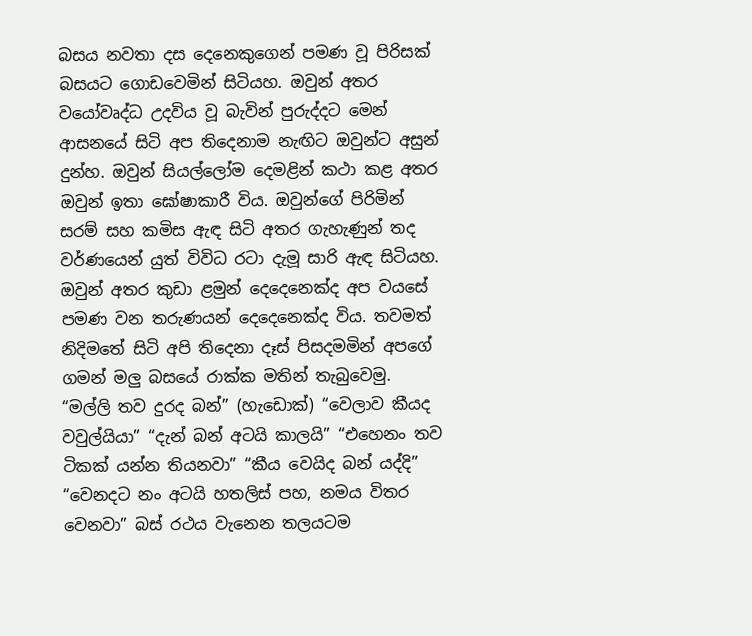බසය නවතා දස දෙනෙකුගෙන් පමණ වූ පිරිසක් බසයට ගොඩවෙමින් සිටියහ. ඔවුන් අතර වයෝවෘද්ධ උදවිය වූ බැවින් පුරුද්දට මෙන් ආසනයේ සිටි අප තිදෙනාම නැඟිට ඔවුන්ට අසුන් දුන්හ. ඔවුන් සියල්ලෝම දෙමළින් කථා කළ අතර ඔවුන් ඉතා ඝෝෂාකාරී විය. ඔවුන්ගේ පිරිමින් සරම් සහ කමිස ඇඳ සිටි අතර ගැහැණුන් තද වර්ණයෙන් යුත් විවිධ රටා දැමූ සාරි ඇඳ සිටියහ. ඔවුන් අතර කුඩා ළමුන් දෙදෙනෙක්ද අප වයසේ පමණ වන තරුණයන් දෙදෙනෙක්ද විය. තවමත් නිදිමතේ සිටි අපි තිදෙනා දෑස් පිසදමමින් අපගේ ගමන් මලු බසයේ රාක්ක මතින් තැබුවෙමු. “මල්ලි තව දුරද බන්” (හැඩොක්) “වෙලාව කීයද වවුල්යියා” “දැන් බන් අටයි කාලයි” “එහෙනං තව ටිකක් යන්න තියනවා” “කීය වෙයිද බන් යද්දි” “වෙනදට නං අටයි හතලිස් පහ, නමය විතර වෙනවා” බස් රථය වැනෙන තලයටම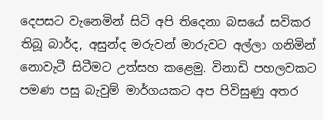දෙපසට වැනෙමින් සිටි අපි තිදෙනා බසයේ සවිකර තිබූ බාර්ද, අසුන්ද මරුවන් මාරුවට අල්ලා ගනිමින් නොවැටී සිටීමට උත්සහ කළෙමු. විනාඩි පහලවකට පමණ පසු බැවුම් මාර්ගයකට අප පිවිසුණු අතර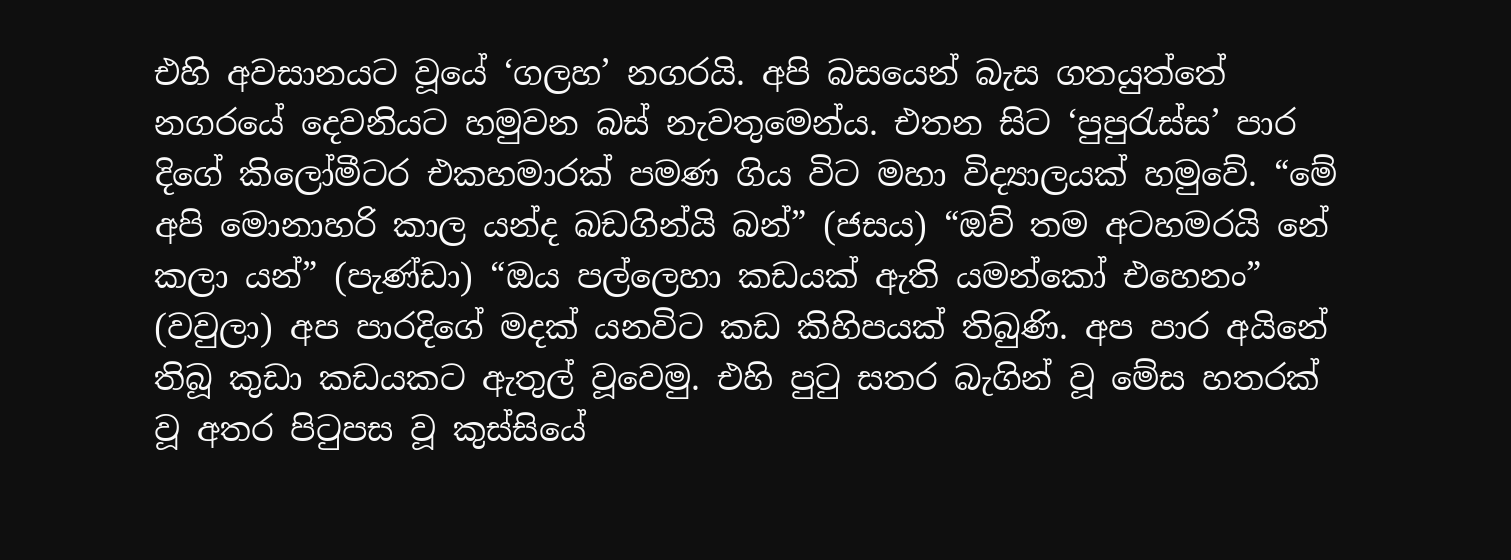එහි අවසානයට වූයේ ‘ගලහ’ නගරයි. අපි බසයෙන් බැස ගතයුත්තේ නගරයේ දෙවනියට හමුවන බස් නැවතුමෙන්ය. එතන සිට ‘පුපුරැස්ස’ පාර දිගේ කිලෝමීටර එකහමාරක් පමණ ගිය විට මහා විද්‍යාලයක් හමුවේ. “මේ අපි මොනාහරි කාල යන්ද බඩගින්යි බන්” (ජසය) “ඔව් තම අටහමරයි නේ කලා යන්” (පැණ්ඩා) “ඔය පල්ලෙහා කඩයක් ඇති යමන්කෝ එහෙනං” (වවුලා) අප පාරදිගේ මදක් යනවිට කඩ කිහිපයක් තිබුණි. අප පාර අයිනේ තිබූ කුඩා කඩයකට ඇතුල් වූවෙමු. එහි පුටු සතර බැගින් වූ මේස හතරක් වූ අතර පිටුපස වූ කුස්සියේ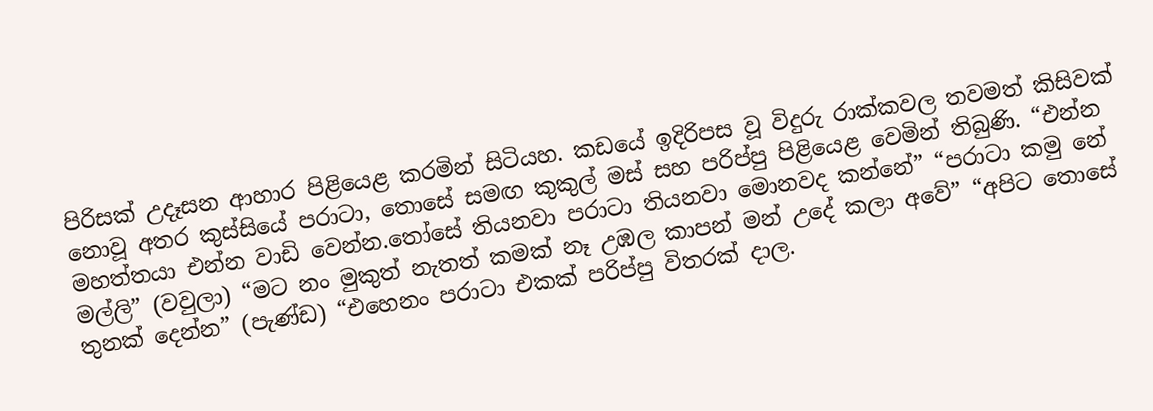පිරිසක් උදෑසන ආහාර පිළියෙළ කරමින් සිටියහ. කඩයේ ඉදිරිපස වූ විදුරු රාක්කවල තවමත් කිසිවක් නොවූ අතර කුස්සියේ පරාටා, තොසේ සමඟ කුකුල් මස් සහ පරිප්පු පිළියෙළ වෙමින් තිබුණි. “එන්න මහත්තයා එන්න වාඩි වෙන්න.තෝසේ තියනවා පරාටා තියනවා මොනවද කන්නේ” “පරාටා කමු නේ මල්ලි” (වවුලා) “මට නං මුකුත් නැතත් කමක් නෑ උඹල කාපන් මන් උදේ කලා අවේ” “අපිට තොසේ තුනක් දෙන්න” (පැණ්ඩ) “එහෙනං පරාටා එකක් පරිප්පු විතරක් දාල.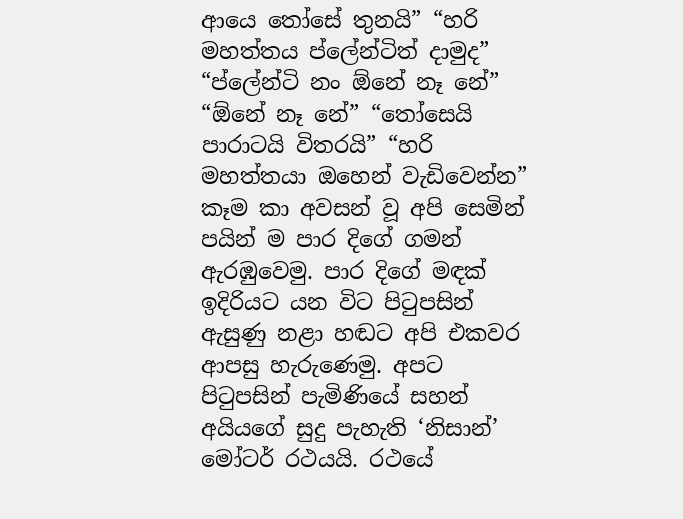ආයෙ තෝසේ තුනයි” “හරි මහත්තය ප්ලේන්ටිත් දාමුද” “ප්ලේන්ටි නං ඕනේ නෑ නේ” “ඕනේ නෑ නේ” “තෝසෙයි පාරාටයි විතරයි” “හරි මහත්තයා ඔහෙන් වැඩිවෙන්න” කෑම කා අවසන් වූ අපි සෙමින් පයින් ම පාර දිගේ ගමන් ඇරඹුවෙමු. පාර දිගේ මඳක් ඉදිරියට යන විට පිටුපසින් ඇසුණු නළා හඬට අපි එකවර ආපසු හැරුණෙමු. අපට පිටුපසින් පැමිණියේ සහන් අයියගේ සුදු පැහැති ‘නිසාන්’ මෝටර් රථයයි. රථයේ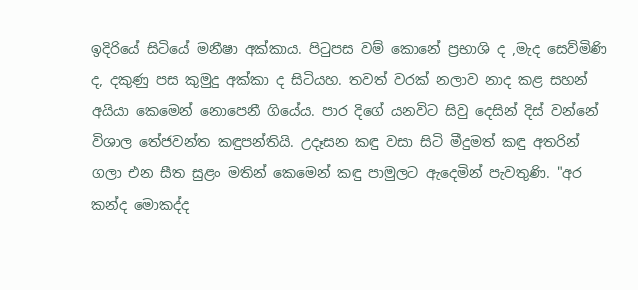ඉදිරියේ සිටියේ මනීෂා අක්කාය. පිටුපස වම් කොනේ ප්‍රභාශි ද ,මැද සෙව්මිණි ද, දකුණු පස කුමුදු අක්කා ද සිටියහ. තවත් වරක් නලාව නාද කළ සහන් අයියා කෙමෙන් නොපෙනී ගියේය. පාර දිගේ යනවිට සිවු දෙසින් දිස් වන්නේ විශාල තේජවන්ත කඳුපන්තියි. උදෑසන කඳු වසා සිටි මීදුමත් කඳු අතරින් ගලා එන සීත සුළං මතින් කෙමෙන් කඳු පාමුලට ඇදෙමින් පැවතුණි. "අර කන්ද මොකද්ද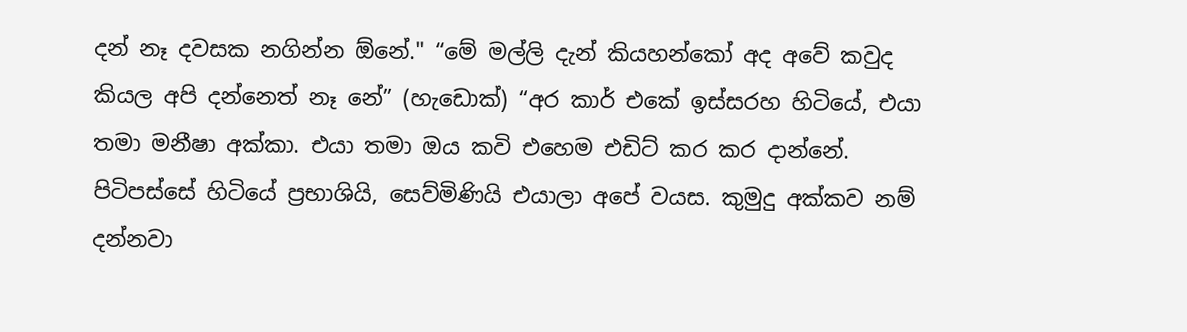දන් නෑ දවසක නගින්න ඕනේ." “මේ මල්ලි දැන් කියහන්කෝ අද අවේ කවුද කියල අපි දන්නෙත් නෑ නේ” (හැඩොක්) “අර කාර් එකේ ඉස්සරහ හිටියේ, එයා තමා මනීෂා අක්කා. එයා තමා ඔය කවි එහෙම එඩිට් කර කර දාන්නේ. පිටිපස්සේ හිටියේ ප්‍රභාශියි, සෙව්මිණියි එයාලා අපේ වයස. කුමුදු අක්කව නම් දන්නවා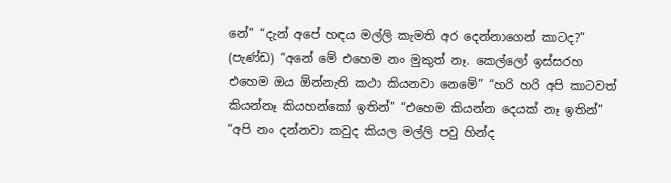නේ” “දැන් අපේ හඳය මල්ලි කැමති අර දෙන්නාගෙන් කාටද?” (පැණ්ඩ) “අනේ මේ එහෙම නං මුකුත් නෑ. කෙල්ලෝ ඉස්සරහ එහෙම ඔය ඕන්නැති කථා කියනවා නෙමේ” “හරි හරි අපි කාටවත් කියන්නෑ කියහන්කෝ ඉතින්” “එහෙම කියන්න දෙයක් නෑ ඉතින්” “අපි නං දන්නවා කවුද කියල මල්ලි පවු හින්ද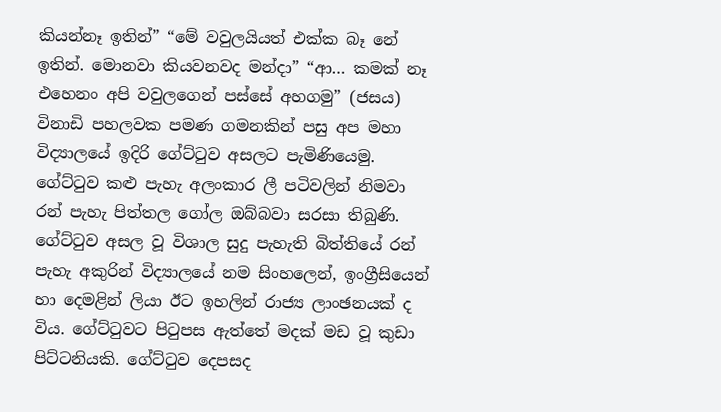කියන්නෑ ඉතින්” “මේ වවුලයියත් එක්ක බෑ නේ ඉතින්. මොනවා කියවනවද මන්දා” “ආ… කමක් නෑ එහෙනං අපි වවුලගෙන් පස්සේ අහගමු” (ජසය) විනාඩි පහලවක පමණ ගමනකින් පසු අප මහා විද්‍යාලයේ ඉදිරි ගේට්ටුව අසලට පැමිණියෙමු. ගේට්ටුව කළු පැහැ අලංකාර ලී පටිවලින් නිමවා රන් පැහැ පිත්තල ගෝල ඔබ්බවා සරසා තිබුණි. ගේට්ටුව අසල වූ විශාල සුදු පැහැති බිත්තියේ රන් පැහැ අකුරින් විද්‍යාලයේ නම සිංහලෙන්, ඉංග්‍රීසියෙන් හා දෙමළින් ලියා ඊට ඉහලින් රාජ්‍ය ලාංඡනයක් ද විය. ගේට්ටුවට පිටුපස ඇත්තේ මදක් මඩ වූ කුඩා පිට්ටනියකි. ගේට්ටුව දෙපසද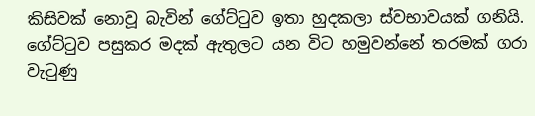කිසිවක් නොවූ බැවින් ගේට්ටුව ඉතා හුදකලා ස්වභාවයක් ගනියි. ගේට්ටුව පසුකර මදක් ඇතුලට යන විට හමුවන්නේ තරමක් ගරා වැටුණු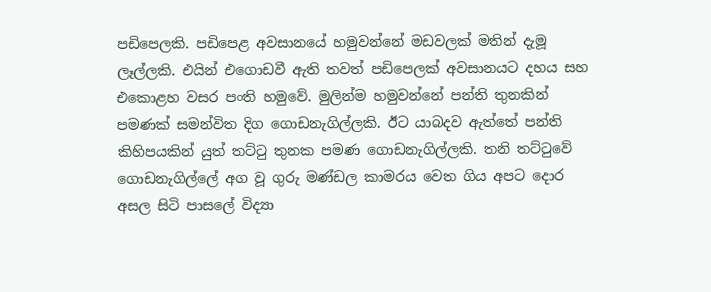පඩිපෙලකි. පඩිපෙළ අවසානයේ හමුවන්නේ මඩවලක් මතින් දැමූ ලෑල්ලකි. එයින් එගොඩවී ඇති තවත් පඩිපෙලක් අවසානයට දහය සහ එකොළහ වසර පංති හමුවේ. මුලින්ම හමුවන්නේ පන්ති තුනකින් පමණක් සමන්විත දිග ගොඩනැගිල්ලකි. ඊට යාබදව ඇත්තේ පන්ති කිහිපයකින් යුත් තට්ටු තුනක පමණ ගොඩනැගිල්ලකි. තනි තට්ටුවේ ගොඩනැගිල්ලේ අග වූ ගුරු මණ්ඩල කාමරය වෙත ගිය අපට දොර අසල සිටි පාසලේ විද්‍යා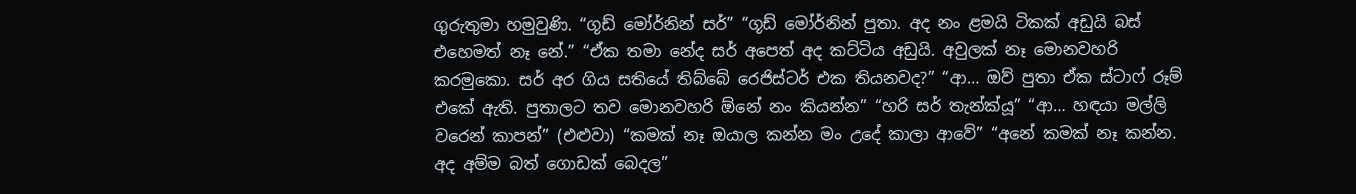ගුරුතුමා හමුවුණි. “ගූඩ් මෝර්නින් සර්” “ගූඩ් මෝර්නින් පුතා. අද නං ළමයි ටිකක් අඩුයි බස් එහෙමත් නෑ නේ.” “ඒක තමා නේද සර් අපෙත් අද කට්ටිය අඩුයි. අවුලක් නෑ මොනවහරි කරමුකො. සර් අර ගිය සතියේ තිබ්බේ රෙජිස්ටර් එක තියනවද?” “ආ… ඔව් පුතා ඒක ස්ටාෆ් රූම් එකේ ඇති. පුතාලට තව මොනවහරි ඕනේ නං කියන්න” “හරි සර් තැන්ක්යූ” “ආ… හඳයා මල්ලි වරෙන් කාපන්” (එළුවා) “කමක් නෑ ඔයාල කන්න මං උදේ කාලා ආවේ” “අනේ කමක් නෑ කන්න. අද අම්ම බත් ගොඩක් බෙදල”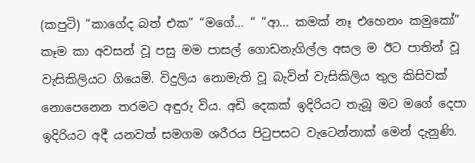(කපුටි) “කාගේද බත් එක” “මගේ… “ “ආ… කමක් නෑ එහෙනං කමුකෝ” කෑම කා අවසන් වූ පසු මම පාසල් ගොඩනැගිල්ල අසල ම ඊට පාතින් වූ වැසිකිලියට ගියෙමි. විදුලිය නොමැති වූ බැවින් වැසිකිලිය තුල කිසිවක් නොපෙනෙන තරමට අඳුරු විය. අඩි දෙකක් ඉදිරියට තැබූ මට මගේ දෙපා ඉදිරියට අදී යනවත් සමගම ශරීරය පිටුපසට වැටෙන්නාක් මෙන් දැනුණි.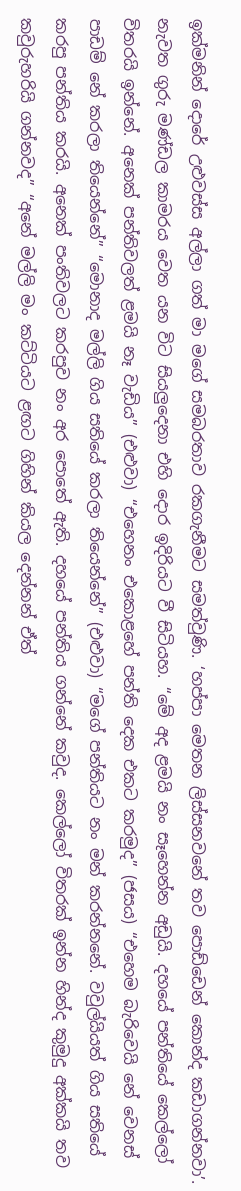ඉක්මනින් දොරේ උළුවස්ස අල්ලා ගත් මා මගේ සමබරතාව රකගැනීමට සමත්වුණි. ‘හප්පා මෙතන ලිස්සනවනේ තව පොඩ්ඩෙන් කොන්ද කඩාගන්නවා’. නැවත ගුරු මණ්ඩල කාමරය වෙත යන විට සියලුදෙනා එහි දොර ඉදිරියට වී සිටියහ. “මේ අද ළමයි නං සෑහෙන්න අඩුයි. දහයේ පන්තියේ කෙල්ලෝ විතරයි ඉන්නේ. අනෙක් පන්තිවලත් ළමයි නෑ වැඩිය” (එළුවා) “එහෙනං එකොළහේ පන්ති දෙක එකට කරමුද” (ජසය) “එහෙම බැරිවෙයි නේ වෙනස් පාඩම් නේ කරලා තියෙන්නේ” “මොනාද මල්ලි ගිය සතියේ කරලා තියෙන්නේ” (එළුවා) “මගේ පන්තියට නං මන් කරන්නනේ. වවුල්යියත් ගිය සතියේ කරපු පන්තිය කරයි. අනෙක් පංතිවලට කරපුව නං අර පොතේ ඇති. දහයේ පන්තිය ගන්නේ කවුද. කෙල්ලෝ විතරක් ඉන්න හින්ද කුමුදු අක්කයි තව කවුරුහරියි ගන්නවද” “අනේ මල්ලි මං කට්ටියට ළඟට ගිහින් කියල දෙන්නන් ඒත්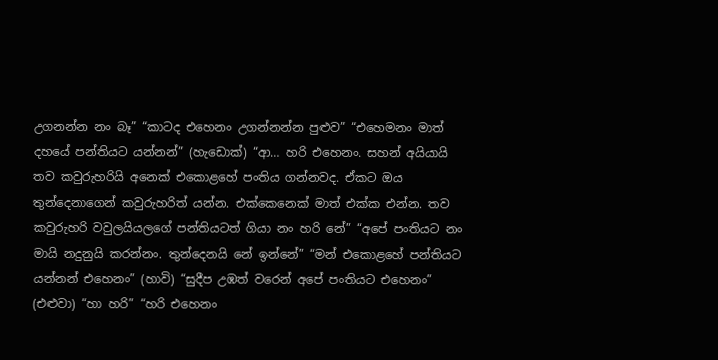උගනන්න නං බෑ” “කාටද එහෙනං උගන්නන්න පුළුව” “එහෙමනං මාත් දහයේ පන්තියට යන්නන්” (හැඩොක්) “ආ… හරි එහෙනං. සහන් අයියායි තව කවුරුහරියි අනෙක් එකොළහේ පංතිය ගන්නවද. ඒකට ඔය තුන්දෙනාගෙන් කවුරුහරිත් යන්න. එක්කෙනෙක් මාත් එක්ක එන්න. තව කවුරුහරි වවුලයියලගේ පන්තියටත් ගියා නං හරි නේ” “අපේ පංතියට නං මායි නදුනුයි කරන්නං. තුන්දෙනයි නේ ඉන්නේ” “මන් එකොළහේ පන්තියට යන්නන් එහෙනං” (හාවි) “සුදීප උඹත් වරෙන් අපේ පංතියට එහෙනං” (එළුවා) “හා හරි” “හරි එහෙනං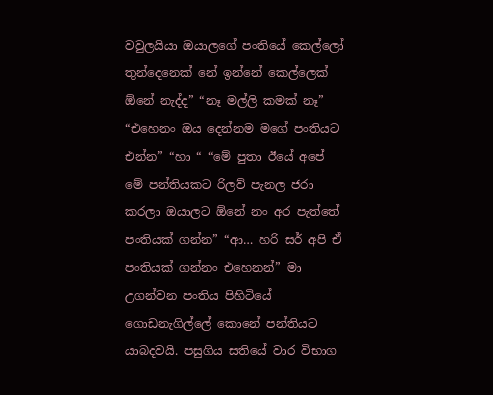වවුලයියා ඔයාලගේ පංතියේ කෙල්ලෝ තුන්දෙනෙක් නේ ඉන්නේ කෙල්ලෙක් ඕනේ නැද්ද” “නෑ මල්ලි කමක් නෑ” “එහෙනං ඔය දෙන්නම මගේ පංතියට එන්න” “හා “ “මේ පුතා ඊයේ අපේ මේ පන්තියකට රිලව් පැනල ජරා කරලා ඔයාලට ඕනේ නං අර පැත්තේ පංතියක් ගන්න” “ආ… හරි සර් අපි ඒ පංතියක් ගන්නං එහෙනන්” මා උගන්වන පංතිය පිහිටියේ ගොඩනැගිල්ලේ කොනේ පන්තියට යාබදවයි. පසුගිය සතියේ වාර විභාග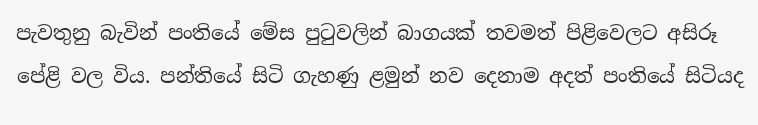පැවතුනු බැවින් පංතියේ මේස පුටුවලින් බාගයක් තවමත් පිළිවෙලට අසිරූ පේළි වල විය. පන්තියේ සිටි ගැහණු ළමුන් නව දෙනාම අදත් පංතියේ සිටියද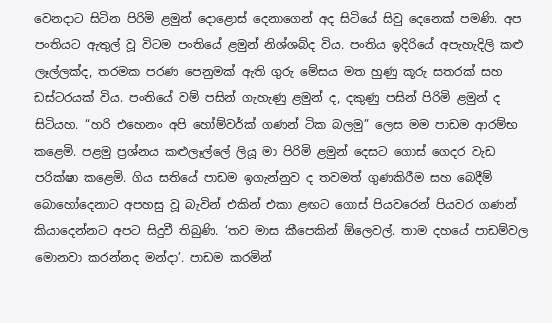වෙනදාට සිටින පිරිමි ළමුන් දොළොස් දෙනාගෙන් අද සිටියේ සිවු දෙනෙක් පමණි. අප පංතියට ඇතුල් වූ විටම පංතියේ ළමුන් නිශ්ශබ්ද විය. පංතිය ඉදිරියේ අපැහැදිලි කළු ලෑල්ලක්ද, තරමක පරණ පෙනුමක් ඇති ගුරු මේසය මත හුණු කූරු සතරක් සහ ඩස්ටරයක් විය. පංතියේ වම් පසින් ගැහැණු ළමුන් ද, දකුණු පසින් පිරිමි ළමුන් ද සිටියහ. “හරි එහෙනං අපි හෝම්වර්ක් ගණන් ටික බලමු” ලෙස මම පාඩම ආරම්භ කළෙමි. පළමු ප්‍රශ්නය කළුලෑල්ලේ ලියූ මා පිරිමි ළමුන් දෙසට ගොස් ගෙදර වැඩ පරික්ෂා කළෙමි. ගිය සතියේ පාඩම ඉගැන්නුව ද තවමත් ගුණකිරීම සහ බෙදීම් බොහෝදෙනාට අපහසු වූ බැවින් එකින් එකා ළඟට ගොස් පියවරෙන් පියවර ගණන් කියාදෙන්නට අපට සිදුවී තිබුණි. ‘තව මාස කීපෙකින් ඕලෙවල්. තාම දහයේ පාඩම්වල මොනවා කරන්නද මන්දා’. පාඩම කරමින්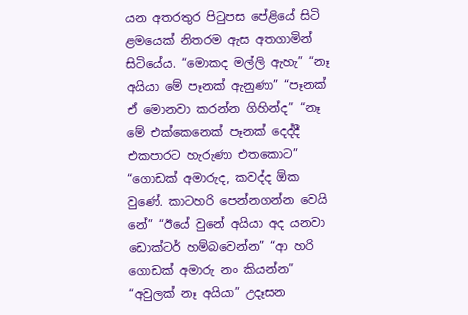යන අතරතුර පිටුපස පේළියේ සිටි ළමයෙක් නිතරම ඇස අතගාමින් සිටියේය. “මොකද මල්ලි ඇහැ” “නෑ අයියා මේ පෑනක් ඇනුණා” “පෑනක් ඒ මොනවා කරන්න ගිහින්ද” “නෑ මේ එක්කෙනෙක් පෑනක් දෙද්දී එකපාරට හැරුණා එතකොට” “ගොඩක් අමාරුද, කවද්ද ඕක වුණේ. කාටහරි පෙන්නගන්න වෙයි නේ” “ඊයේ වුනේ අයියා අද යනවා ඩොක්ටර් හම්බවෙන්න” “ආ හරි ගොඩක් අමාරු නං කියන්න” “අවුලක් නෑ අයියා” උදෑසන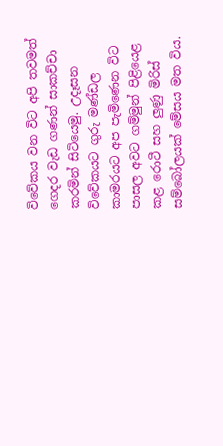විවේකය වන විට අපි තවමත් ගෙදර වැඩ ගණන් සාකච්චා කරමින් සිටියෙමු. උදෑසන විවේකයට ගුරු මණ්ඩල කාමරයට අප පැමිණෙන විට පාසල අවට ගම්මුන් පිළියෙළ කළ රොටී සහ ලුණු මිරිස් සම්බෝලයක් මේසය මත විය.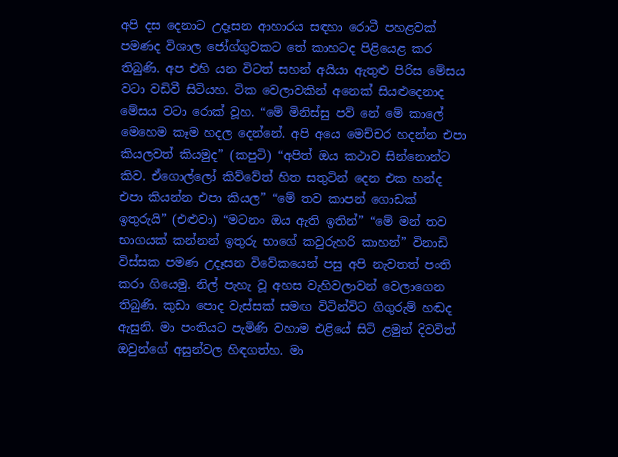අපි දස දෙනාට උදෑසන ආහාරය සඳහා රොටී පහළවක් පමණද විශාල ජෝග්ගුවකට තේ කාහටද පිළියෙළ කර තිබුණි. අප එහි යන විටත් සහන් අයියා ඇතුළු පිරිස මේසය වටා වඩිවී සිටියහ. ටික වෙලාවකින් අනෙක් සියළුදෙනාද මේසය වටා රොක් වූහ. “මේ මිනිස්සු පව් නේ මේ කාලේ මෙහෙම කෑම හදල දෙන්නේ. අපි අයෙ මෙච්චර හදන්න එපා කියලවත් කියමුද” (කපුටි) “අපිත් ඔය කථාව සින්නොන්ට කිව. ඒගොල්ලෝ කිව්වේත් හිත සතුටින් දෙන එක හන්ද එපා කියන්න එපා කියල” “මේ තව කාපන් ගොඩක් ඉතුරුයි” (එළුවා) “මටනං ඔය ඇති ඉතින්” “මේ මන් තව භාගයක් කන්නන් ඉතුරු භාගේ කවුරුහරි කාහන්” විනාඩි විස්සක පමණ උදෑසන විවේකයෙන් පසු අපි නැවතත් පංති කරා ගියෙමු. නිල් පැහැ වූ අහස වැහිවලාවන් වෙලාගෙන තිබුණි. කුඩා පොද වැස්සක් සමඟ විටින්විට ගිගුරුම් හඬද ඇසුනි. මා පංතියට පැමිණි වහාම එළියේ සිටි ළමුන් දිවවිත් ඔවුන්ගේ අසුන්වල හිඳගත්හ. මා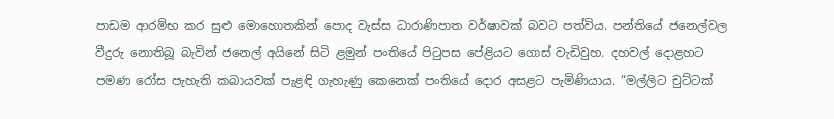පාඩම ආරම්භ කර සුළු මොහොතකින් පොද වැස්ස ධාරාණිපාත වර්ෂාවක් බවට පත්විය. පන්තියේ ජනෙල්වල වීදුරු නොතිබූ බැවින් ජනෙල් අයිනේ සිටි ළමුන් පංතියේ පිටුපස පේළියට ගොස් වැඩිවුහ. දහවල් දොළහට පමණ රෝස පැහැති කබායවක් පැළඳි ගැහැණු කෙනෙක් පංතියේ දොර අසළට පැමිණියාය. “මල්ලිට චුට්ටක්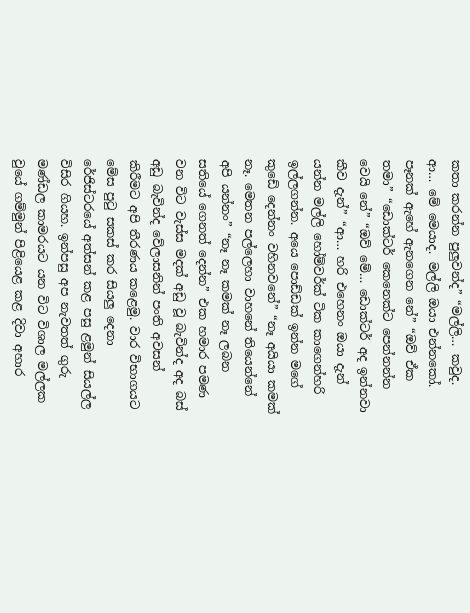කතා කරන්න පුලුවන්ද” “මල්ලි… කවුද. ආ… මේ මෙයාද. මල්ලි ඔයා එන්නකෝ. පෑනක් ඇහේ ඇනගෙන නේ” “ඔව් ඒක තමා” “ඩොක්ටර් කෙනෙක්ට පෙන්නන්න වෙයි නේ” “ඔව් මේ… ඩොක්ටර් අද ඉන්නවා කීව දැන්” “ආ… හරි එහෙනං ඔයා දැන් යන්න මල්ලි හෝම්වර්ක් ටික කාගෙන්හරි ඉල්ලගන්න. අයෙ පොඩ්ඩක් ඉන්න මගේ කුඩේ දෙන්නං වහිනවනේ” “නෑ අයියා කමක් නෑ. මෙතන පල්ලෙහා වාහනේ තියෙන්නේ අපි යන්නං” “නෑ නෑ කමක් නෑ ලබන සතියේ ගෙනත් දෙන්න” එක හමාර පමණ වන විට වැස්ස මදක් අඩු වූ බැවින්ද අද බස් අඩු බැවින්ද වේලාසනින් පංති අවසන් කිරීමට අපි තීරණය කළෙමු. වාර විභාගයට මේස පුටු සකස් කර සියලු දෙනා රේජිස්ටරයේ අත්සන් කළ පසු ළමුන් සියල්ල විසිර ගියහ. ඉන්පසු අප නැවතත් ගුරු මණ්ඩල කාමරයට යන විට විශාල මල්ලක වුයේ ගම්මුන් පිළියෙළ කළ දිවා අහාර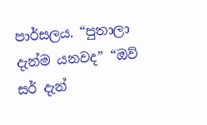පාර්සලය. “පුතාලා දැන්ම යනවද” “ඔව් සර් දැන්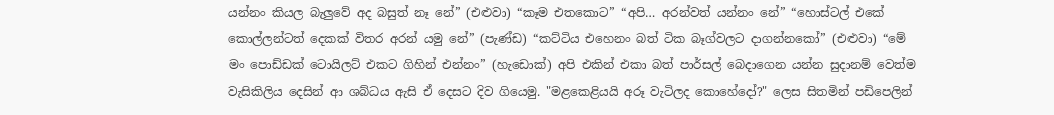යන්නං කියල බැලුවේ අද බසුත් නෑ නේ” (එළුවා) “කෑම එතකොට” “අපි… අරන්වත් යන්නං නේ” “හොස්ටල් එකේ කොල්ලන්ටත් දෙකක් විතර අරන් යමු නේ” (පැණ්ඩ) “කට්ටිය එහෙනං බත් ටික බෑග්වලට දාගන්නකෝ” (එළුවා) “මේ මං පොඩ්ඩක් ටොයිලට් එකට ගිහින් එන්නං” (හැඩොක්) අපි එකින් එකා බත් පාර්සල් බෙදාගෙන යන්න සුදානම් වෙත්ම වැසිකිලිය දෙසින් ආ ශබ්ධය ඇසි ඒ දෙසට දිව ගියෙමු. "මළකෙළියයි අරූ වැටිලද කොහේදෝ?" ලෙස සිතමින් පඩිපෙලින්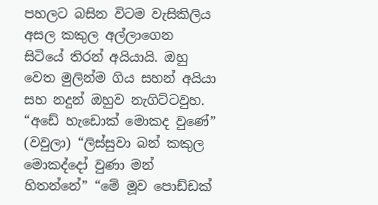පහලට බසින විටම වැසිකිලිය අසල කකුල අල්ලාගෙන සිටියේ තිරන් අයියායි. ඔහු වෙත මුලින්ම ගිය සහන් අයියා සහ නදුන් ඔහුව නැගිට්ටවුහ. “අඩේ හැඩොක් මොකද වුණේ” (වවුලා) “ලිස්සුවා බන් කකුල මොකද්දෝ වුණා මන් හිතන්නේ” “මේ මූව පොඩ්ඩක්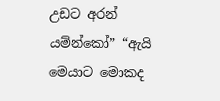උඩට අරන් යම්න්කෝ” “ඇයි මෙයාට මොකද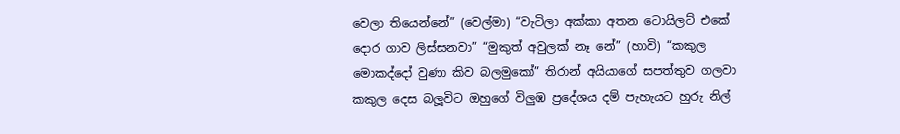වෙලා තියෙන්නේ” (වෙල්මා) “වැටිලා අක්කා අතන ටොයිලට් එකේ දොර ගාව ලිස්සනවා” “මුකුත් අවුලක් නෑ නේ” (හාවි) “කකුල මොකද්දෝ වුණා කිව බලමුකෝ” තිරාන් අයියාගේ සපත්තුව ගලවා කකුල දෙස බලූවිට ඔහුගේ විලුඹ ප්‍රදේශය දම් පැහැයට හුරු නිල්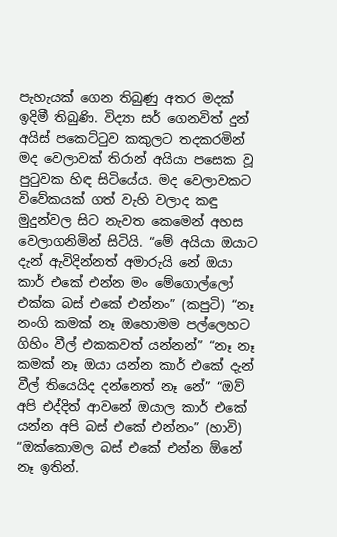පැහැයක් ගෙන තිබුණු අතර මදක් ඉදිමී තිබුණි. විද්‍යා සර් ගෙනවිත් දුන් අයිස් පකෙට්ටුව කකුලට තදකරමින් මද වෙලාවක් තිරාන් අයියා පසෙක වූ පුටුවක හිඳ සිටියේය. මද වෙලාවකට විවේකයක් ගත් වැහි වලාද කඳු මුදුන්වල සිට නැවත කෙමෙන් අහස වෙලාගනිමින් සිටියි. “මේ අයියා ඔයාට දැන් ඇවිදින්නත් අමාරුයි නේ ඔයා කාර් එකේ එන්න මං මේගොල්ලෝ එක්ක බස් එකේ එන්නං” (කපුටි) “නෑ නංගි කමක් නෑ ඔහොමම පල්ලෙහට ගිහිං වීල් එකකවත් යන්නන්” “නෑ නෑ කමක් නෑ ඔයා යන්න කාර් එකේ දැන් වීල් තියෙයිද දන්නෙත් නෑ නේ” “ඔව් අපි එද්දිත් ආවනේ ඔයාල කාර් එකේ යන්න අපි බස් එකේ එන්නං” (හාවි) “ඔක්කොමල බස් එකේ එන්න ඕනේ නෑ ඉතින්.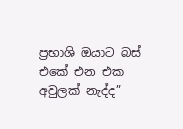ප්‍රභාශි ඔයාට බස් එකේ එන එක අවුලක් නැද්ද”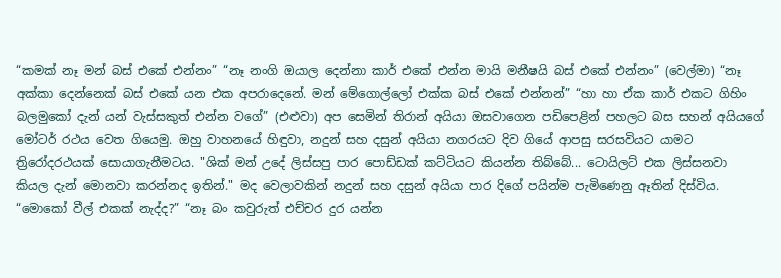“කමක් නෑ මන් බස් එකේ එන්නං” “නෑ නංගි ඔයාල දෙන්නා කාර් එකේ එන්න මායි මනීෂයි බස් එකේ එන්නං” (වෙල්මා) “නෑ අක්කා දෙන්නෙක් බස් එකේ යන එක අපරාදෙනේ. මන් මේගොල්ලෝ එක්ක බස් එකේ එන්නන්” “හා හා ඒක කාර් එකට ගිහිං බලමුකෝ දැන් යන් වැස්සකුත් එන්න වගේ” (එළුවා) අප සෙමින් තිරාන් අයියා ඔසවාගෙන පඩිපෙළින් පහලට බස සහන් අයියගේ මෝටර් රථය වෙත ගියෙමු. ඔහු වාහනයේ හිඳුවා, නදුන් සහ දසුන් අයියා නගරයට දිව ගියේ ආපසු සරසවියට යාමට ත්‍රිරෝදරථයක් සොයාගැනීමටය. "ශික් මන් උදේ ලිස්සපු පාර පොඩ්ඩක් කට්ටියට කියන්න තිබ්බේ... ටොයිලට් එක ලිස්සනවා කියල දැන් මොනවා කරන්නද ඉතින්." මද වෙලාවකින් නදුන් සහ දසුන් අයියා පාර දිගේ පයින්ම පැමිණෙනු ඈතින් දිස්විය. “මොකෝ වීල් එකක් නැද්ද?” “නෑ බං කවුරුත් එච්චර දුර යන්න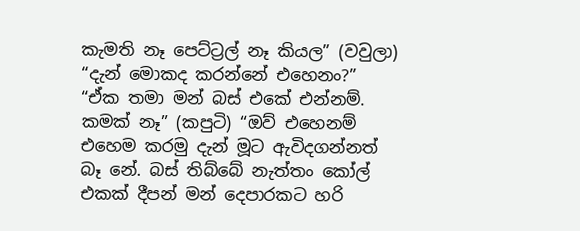කැමති නෑ පෙට්ට්‍රල් නෑ කියල” (වවුලා) “දැන් මොකද කරන්නේ එහෙනං?” “ඒක තමා මන් බස් එකේ එන්නම්. කමක් නෑ” (කපුටි) “ඔව් එහෙනම් එහෙම කරමු දැන් මූට ඇවිදගන්නත් බෑ නේ. බස් තිබ්බේ නැත්තං කෝල් එකක් දීපන් මන් දෙපාරකට හරි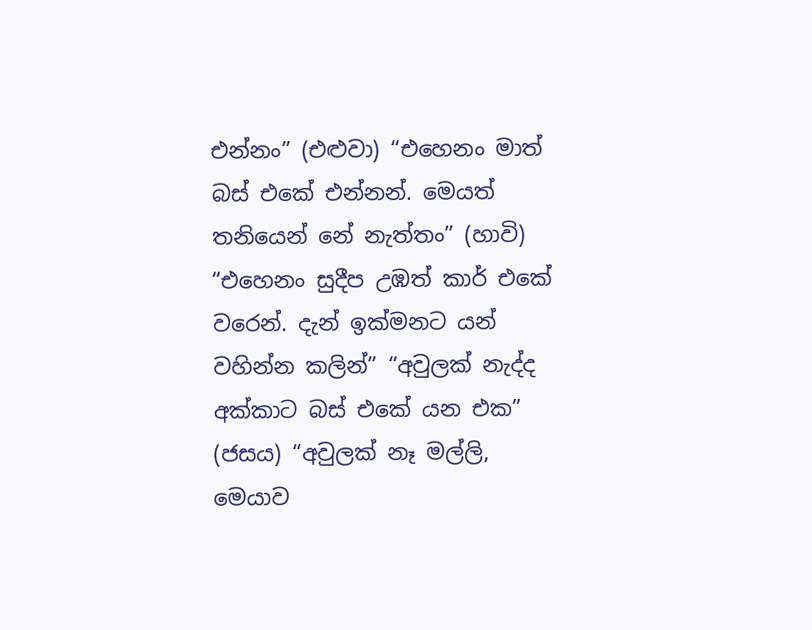එන්නං” (එළුවා) “එහෙනං මාත් බස් එකේ එන්නන්. මෙයත් තනියෙන් නේ නැත්තං” (හාවි) “එහෙනං සුදීප උඹත් කාර් එකේ වරෙන්. දැන් ඉක්මනට යන් වහින්න කලින්” “අවුලක් නැද්ද අක්කාට බස් එකේ යන එක” (ජසය) “අවුලක් නෑ මල්ලි, මෙයාව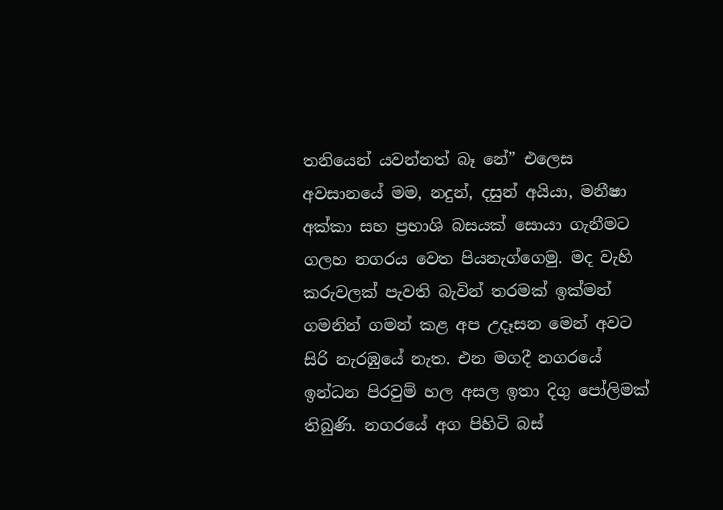තනියෙන් යවන්නත් බෑ නේ” එලෙස අවසානයේ මම, නදුන්, දසුන් අයියා, මනීෂා අක්කා සහ ප්‍රභාශි බසයක් සොයා ගැනීමට ගලහ නගරය වෙත පියනැග්ගෙමු. මද වැහි කරුවලක් පැවති බැවින් තරමක් ඉක්මන් ගමනින් ගමන් කළ අප උදෑසන මෙන් අවට සිරි නැරඹුයේ නැත. එන මගදී නගරයේ ඉන්ධන පිරවුම් හල අසල ඉතා දිගු පෝලිමක් තිබුණි. නගරයේ අග පිහිටි බස්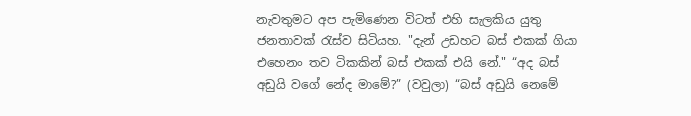නැවතුමට අප පැමිණෙන විටත් එහි සැලකිය යුතු ජනතාවක් රැස්ව සිටියහ. "දැන් උඩහට බස් එකක් ගියා එහෙනං තව ටිකකින් බස් එකක් එයි නේ." “අද බස් අඩුයි වගේ නේද මාමේ?” (වවුලා) “බස් අඩුයි නෙමේ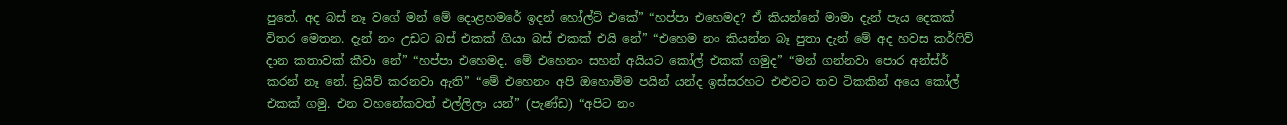පුතේ. අද බස් නෑ වගේ මන් මේ දොළහමරේ ඉදන් හෝල්ට් එකේ” “හප්පා එහෙමද? ඒ කියන්නේ මාමා දැන් පැය දෙකක් විතර මෙතන. දැන් නං උඩට බස් එකක් ගියා බස් එකක් එයි නේ” “එහෙම නං කියන්න බෑ පුතා දැන් මේ අද හවස කර්ෆිව් දාන කතාවක් කීවා නේ” “හප්පා එහෙමද. මේ එහෙනං සහන් අයියට කෝල් එකක් ගමුද” “මන් ගන්නවා පොර අන්ස්ර් කරන් නෑ නේ. ඩ්‍රයිව් කරනවා ඇති” “මේ එහෙනං අපි ඔහොම්ම පයින් යන්ද ඉස්සරහට එළුවට තව ටිකකින් අයෙ කෝල් එකක් ගමු. එන වහනේකවත් එල්ලිලා යන්” (පැණ්ඩ) “අපිට නං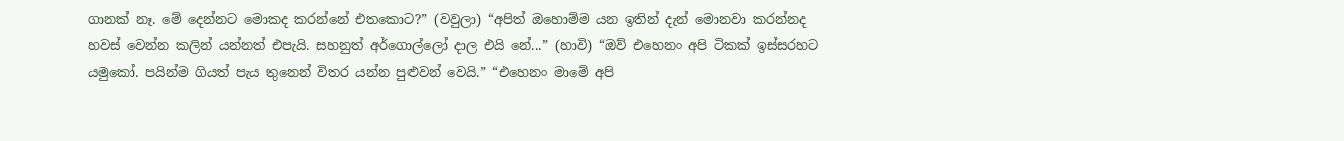ගානක් නෑ. මේ දෙන්නට මොකද කරන්නේ එතකොට?” (වවුලා) “අපිත් ඔහොම්ම යන ඉතින් දැන් මොනවා කරන්නද හවස් වෙන්න කලින් යන්නත් එපැයි. සහනුත් අර්ගොල්ලෝ දාල එයි නේ...” (හාවි) “ඔව් එහෙනං අපි ටිකක් ඉස්සරහට යමුකෝ. පයින්ම ගියත් පැය තුනෙන් විතර යන්න පුළුවන් වෙයි.” “එහෙනං මාමේ අපි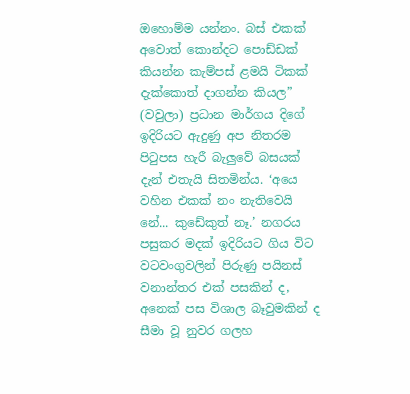ඔහොම්ම යන්නං. බස් එකක් අවොත් කොන්දට පොඩ්ඩක් කියන්න කැම්පස් ළමයි ටිකක් දැක්කොත් දාගන්න කියල” (වවුලා) ප්‍රධාන මාර්ගය දිගේ ඉදිරියට ඇදුණු අප නිතරම පිටුපස හැරී බැලුවේ බසයක් දැන් එතැයි සිතමින්ය. ‘අයෙ වහින එකක් නං නැතිවෙයි නේ... කුඩේකුත් නෑ.’ නගරය පසුකර මදක් ඉදිරියට ගිය විට වටවංගුවලින් පිරුණු පයිනස් වනාන්තර එක් පසකින් ද, අනෙක් පස විශාල බෑවුමකින් ද සීමා වූ නුවර ගලහ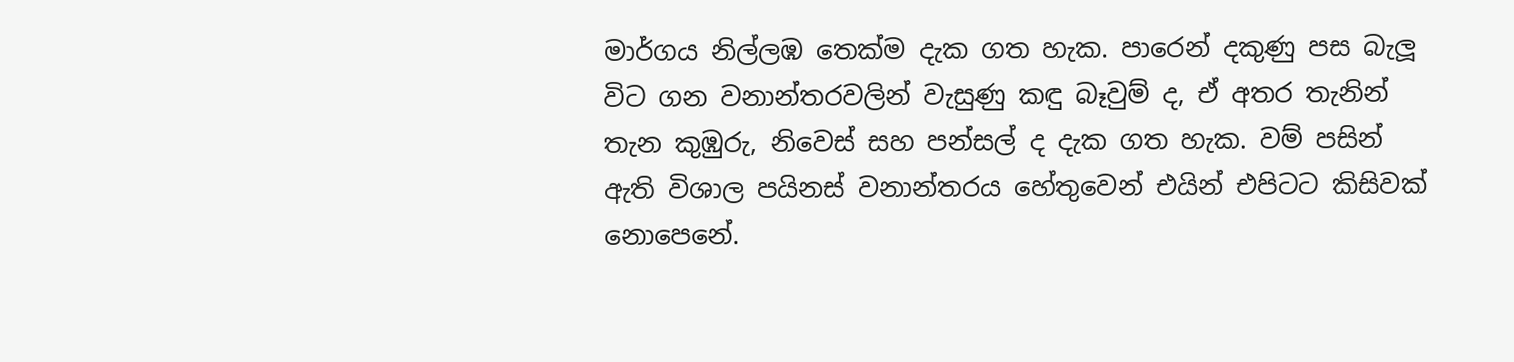මාර්ගය නිල්ලඹ තෙක්ම දැක ගත හැක. පාරෙන් දකුණු පස බැලූ විට ගන වනාන්තරවලින් වැසුණු කඳු බෑවුම් ද, ඒ අතර තැනින් තැන කුඹුරු, නිවෙස් සහ පන්සල් ද දැක ගත හැක. වම් පසින් ඇති විශාල පයිනස් වනාන්තරය හේතුවෙන් එයින් එපිටට කිසිවක් නොපෙනේ.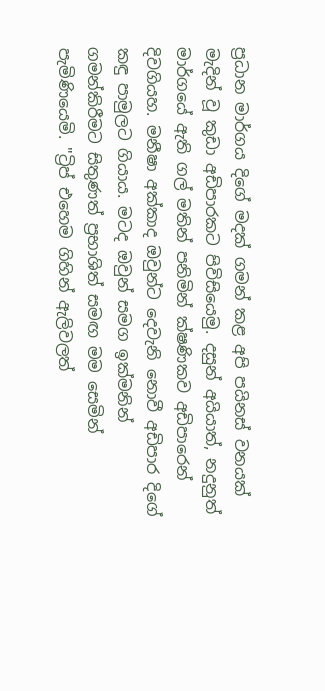ප්‍රධාන මාර්ගය දිගේ මදක් ගමන් කළ අපි පයිනස් වනයක් මැදින් වූ කුඩා අඩිපාරකට පිවිසියෙමු. දසුන් අයියාත්, නදුනුත් මාර්ගයේ ඇති ගල් මතින් පනිමින් ක්ෂණිකව අඩිපාරෙන් දිවගියහ. මනීෂා අක්කාද ඔවුන්ට දෙවැනි නොවී අඩිපාර දිගේ කඳු පාමුලට ගියාය. මටද ඔවුන් සමග ඉක්මනින් ගමන්කිරීමට සිතුණත් ප්‍රභාශිත් සමඟ මම සෙමින් පැමිණියෙමි. "ට්‍රිප් එහෙම ගිහින් ඇලිවලත්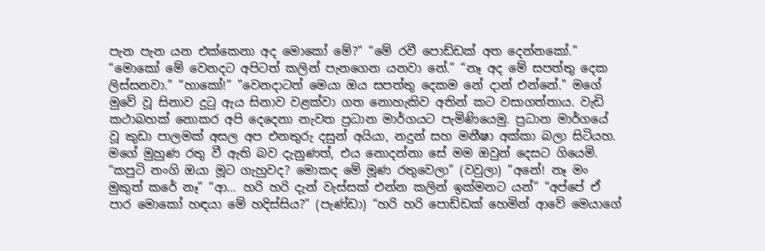පැන පැන යන එක්කෙනා අද මොකෝ මේ?" “මේ රවී පොඩ්ඩක් අත දෙන්නකෝ.” “මොකෝ මේ වෙනදට අපිටත් කලින් පැනගෙන යනවා නේ.” “නෑ අද මේ සපත්තු දෙක ලිස්සනවා.” “හාකෝ!” "වෙනදාටත් මෙයා ඔය සපත්තු දෙකම නේ දාන් එන්නේ." මගේ මුවේ වූ සිනාව දුටු ඇය සිනාව වළක්වා ගත නොහැකිව අතින් කට වසාගත්තාය. වැඩි කථාබහක් නොකර අපි දෙදෙනා නැවත ප්‍රධාන මාර්ගයට පැමිණියෙමු. ප්‍රධාන මාර්ගයේ වූ කුඩා පාලමක් අසල අප එනතුරු දසුන් අයියා, නදුන් සහ මනීෂා අක්කා බලා සිටියහ. මගේ මුහුණ රතු වී ඇති බව දැනුණත්, එය නොදන්නා සේ මම ඔවුන් දෙසට ගියෙමි. “කපුටි නංගි ඔයා මූට ගැහුවද? මොකද මේ මූණ රතුවෙලා” (වවුලා) “අනේ! නෑ මං මුකුත් කරේ නෑ” “ආ… හරි හරි දැන් වැස්සක් එන්න කලින් ඉක්මනට යන්” “අප්පේ ඒ පාර මොකෝ හඳයා මේ හදිස්සිය?” (පැණ්ඩා) “හරි හරි පොඩ්ඩක් හෙමින් ආවේ මෙයාගේ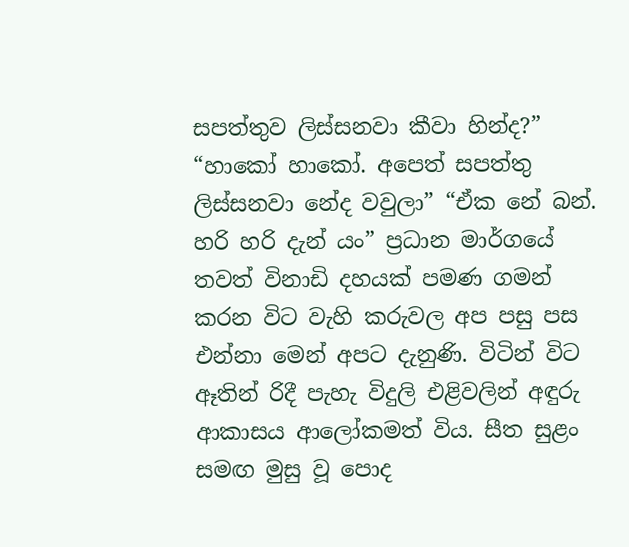සපත්තුව ලිස්සනවා කීවා හින්ද?” “හාකෝ හාකෝ. අපෙත් සපත්තු ලිස්සනවා නේද වවුලා” “ඒක නේ බන්. හරි හරි දැන් යං” ප්‍රධාන මාර්ගයේ තවත් විනාඩි දහයක් පමණ ගමන් කරන විට වැහි කරුවල අප පසු පස එන්නා මෙන් අපට දැනුණි. විටින් විට ඈතින් රිදී පැහැ විදුලි එළිවලින් අඳුරු ආකාසය ආලෝකමත් විය. සීත සුළං සමඟ මුසු වූ පොද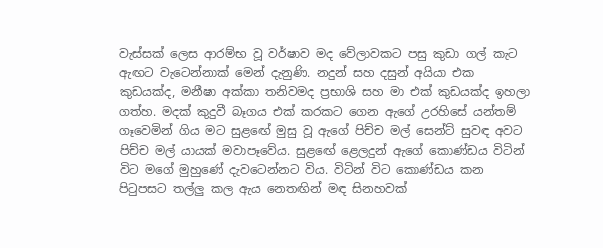වැස්සක් ලෙස ආරම්භ වූ වර්ෂාව මද වේලාවකට පසු කුඩා ගල් කැට ඇඟට වැටෙන්නාක් මෙන් දැනුණි. නදුන් සහ දසුන් අයියා එක කුඩයක්ද, මනීෂා අක්කා තනිවමද ප්‍රභාශි සහ මා එක් කුඩයක්ද ඉහලා ගත්හ. මදක් කුදුවී බෑගය එක් කරකට ගෙන ඇගේ උරහිසේ යන්තම් ගෑවෙමින් ගිය මට සුළඟේ මුසු වූ ඇගේ පිච්ච මල් සෙන්ට් සුවඳ අවට පිච්ච මල් යායක් මවාපෑවේය. සුළඟේ ළෙලදුන් ඇගේ කොණ්ඩය විටින් විට මගේ මුහුණේ දැවටෙන්නට විය. විටින් විට කොණ්ඩය කන පිටුපසට තල්ලු කල ඇය නෙතඟින් මඳ සිනහවක්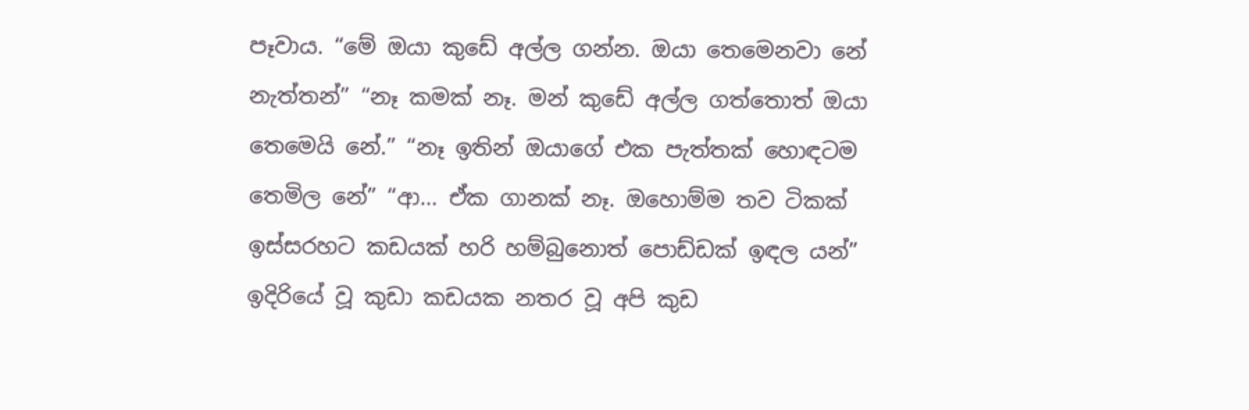පෑවාය. “මේ ඔයා කුඩේ අල්ල ගන්න. ඔයා තෙමෙනවා නේ නැත්තන්” “නෑ කමක් නෑ. මන් කුඩේ අල්ල ගත්තොත් ඔයා තෙමෙයි නේ.” “නෑ ඉතින් ඔයාගේ එක පැත්තක් හොඳටම තෙමිල නේ” “ආ… ඒක ගානක් නෑ. ඔහොම්ම තව ටිකක් ඉස්සරහට කඩයක් හරි හම්බුනොත් පොඩ්ඩක් ඉඳල යන්” ඉදිරියේ වූ කුඩා කඩයක නතර වූ අපි කුඩ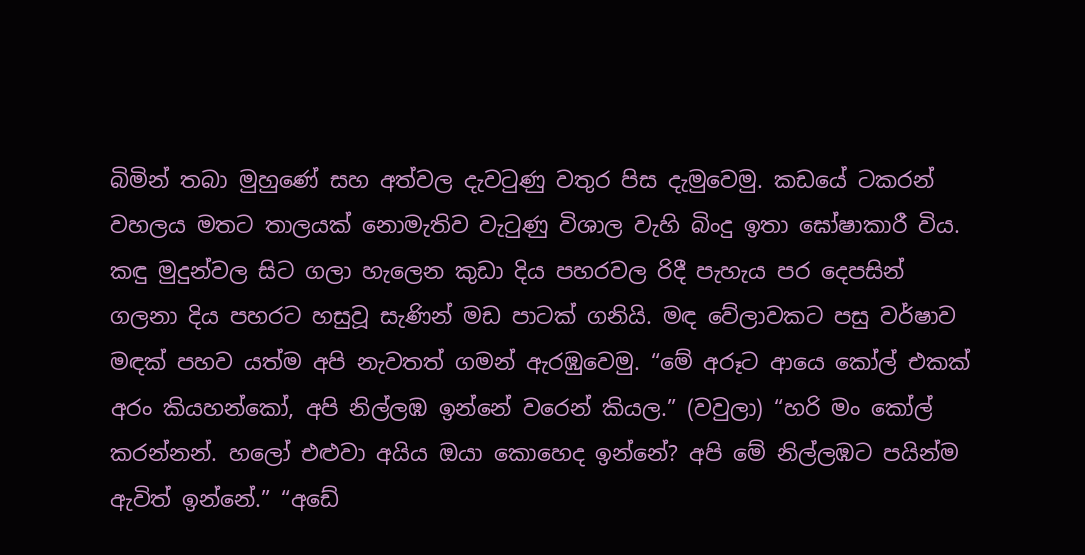බිමින් තබා මුහුණේ සහ අත්වල දැවටුණු වතුර පිස දැමුවෙමු. කඩයේ ටකරන් වහලය මතට තාලයක් නොමැතිව වැටුණු විශාල වැහි බිංදු ඉතා ඝෝෂාකාරී විය. කඳු මුදුන්වල සිට ගලා හැලෙන කුඩා දිය පහරවල රිදී පැහැය පර දෙපසින් ගලනා දිය පහරට හසුවූ සැණින් මඩ පාටක් ගනියි. මඳ වේලාවකට පසු වර්ෂාව මඳක් පහව යත්ම අපි නැවතත් ගමන් ඇරඹුවෙමු. “මේ අරූට ආයෙ කෝල් එකක් අරං කියහන්කෝ, අපි නිල්ලඹ ඉන්නේ වරෙන් කියල.” (වවුලා) “හරි මං කෝල් කරන්නන්. හලෝ එළුවා අයිය ඔයා කොහෙද ඉන්නේ? අපි මේ නිල්ලඹට පයින්ම ඇවිත් ඉන්නේ.” “අඩේ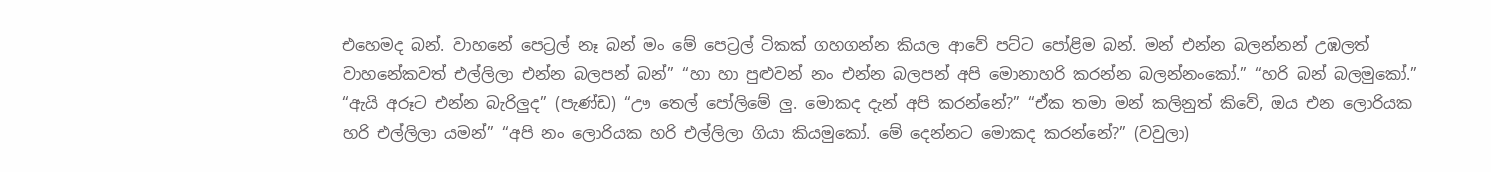එහෙමද බන්. වාහනේ පෙට්‍රල් නෑ බන් මං මේ පෙට්‍රල් ටිකක් ගහගන්න කියල ආවේ පට්ට පෝළිම බන්. මන් එන්න බලන්නන් උඹලත් වාහනේකවත් එල්ලිලා එන්න බලපන් බන්” “හා හා පුළුවන් නං එන්න බලපන් අපි මොනාහරි කරන්න බලන්නංකෝ.” “හරි බන් බලමුකෝ.” “ඇයි අරූට එන්න බැරිලුද” (පැණ්ඩ) “ඌ තෙල් පෝලිමේ ලු. මොකද දැන් අපි කරන්නේ?” “ඒක තමා මන් කලිනුත් කිවේ, ඔය එන ලොරියක හරි එල්ලිලා යමන්” “අපි නං ලොරියක හරි එල්ලිලා ගියා කියමුකෝ. මේ දෙන්නට මොකද කරන්නේ?” (වවුලා)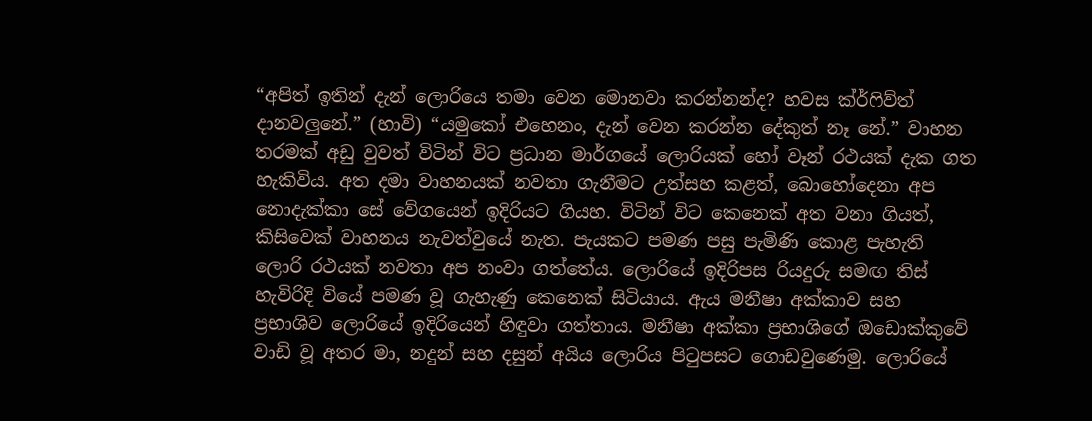“අපිත් ඉතින් දැන් ලොරියෙ තමා වෙන මොනවා කරන්නන්ද? හවස ක්ර්ෆිව්ත් දානවලුනේ.” (හාවි) “යමුකෝ එහෙනං, දැන් වෙන කරන්න දේකුත් නෑ නේ.” වාහන තරමක් අඩු වුවත් විටින් විට ප්‍රධාන මාර්ගයේ ලොරියක් හෝ වෑන් රථයක් දැක ගත හැකිවිය. අත දමා වාහනයක් නවතා ගැනීමට උත්සහ කළත්, බොහෝදෙනා අප නොදැක්කා සේ වේගයෙන් ඉදිරියට ගියහ. විටින් විට කෙනෙක් අත වනා ගියත්, කිසිවෙක් වාහනය නැවත්වුයේ නැත. පැයකට පමණ පසු පැමිණි කොළ පැහැති ලොරි රථයක් නවතා අප නංවා ගත්තේය. ලොරියේ ඉදිරිපස රියදුරු සමඟ තිස් හැවිරිදි වියේ පමණ වූ ගැහැණු කෙනෙක් සිටියාය. ඇය මනීෂා අක්කාව සහ ප්‍රභාශිව ලොරියේ ඉදිරියෙන් හිඳුවා ගත්තාය. මනීෂා අක්කා ප්‍රභාශිගේ ඔඩොක්කුවේ වාඩි වූ අතර මා, නදුන් සහ දසුන් අයිය ලොරිය පිටුපසට ගොඩවුණෙමු. ලොරියේ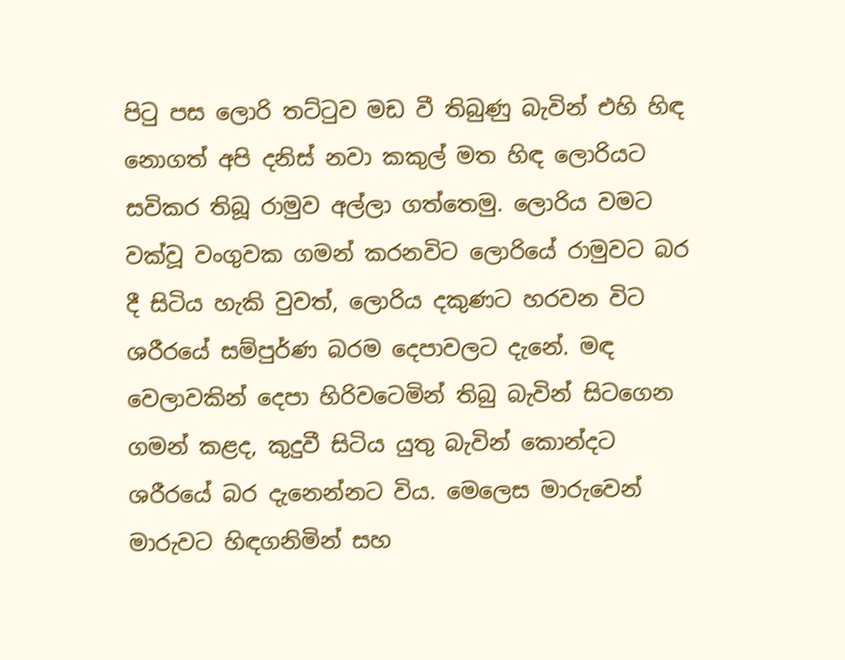පිටු පස ලොරි තට්ටුව මඩ වී තිබුණු බැවින් එහි හිඳ නොගත් අපි දනිස් නවා කකුල් මත හිඳ ලොරියට සවිකර තිබූ රාමුව අල්ලා ගත්තෙමු. ලොරිය වමට වක්වූ වංගුවක ගමන් කරනවිට ලොරියේ රාමුවට බර දී සිටිය හැකි වුවත්, ලොරිය දකුණට හරවන විට ශරීරයේ සම්පුර්ණ බරම දෙපාවලට දැනේ. මඳ වෙලාවකින් දෙපා හිරිවටෙමින් තිබු බැවින් සිටගෙන ගමන් කළද, කුදුවී සිටිය යුතු බැවින් කොන්දට ශරීරයේ බර දැනෙන්නට විය. මෙලෙස මාරුවෙන් මාරුවට හිඳගනිමින් සහ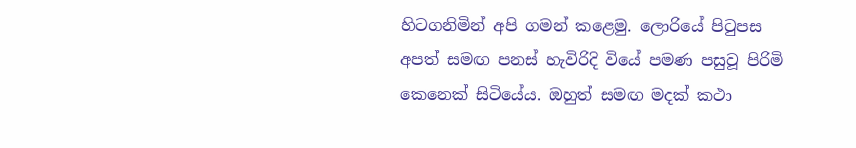හිටගනිමින් අපි ගමන් කළෙමු. ලොරියේ පිටුපස අපත් සමඟ පනස් හැවිරිදි වියේ පමණ පසුවූ පිරිමි කෙනෙක් සිටියේය. ඔහුත් සමඟ මදක් කථා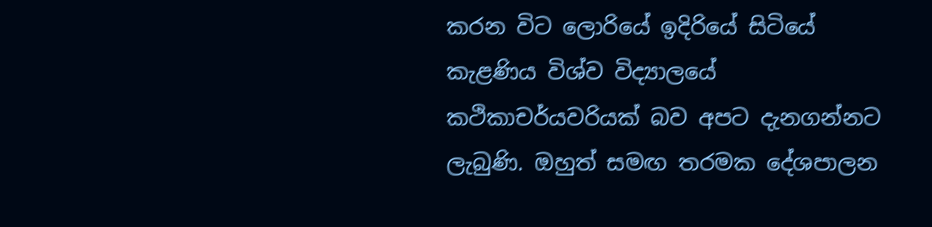කරන විට ලොරියේ ඉදිරියේ සිටියේ කැළණිය විශ්ව විද්‍යාලයේ කථිකාචර්යවරියක් බව අපට දැනගන්නට ලැබුණි. ඔහුත් සමඟ තරමක දේශපාලන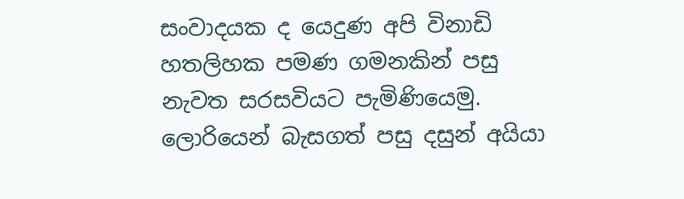සංවාදයක ද යෙදුණ අපි විනාඩි හතලිහක පමණ ගමනකින් පසු නැවත සරසවියට පැමිණියෙමු. ලොරියෙන් බැසගත් පසු දසුන් අයියා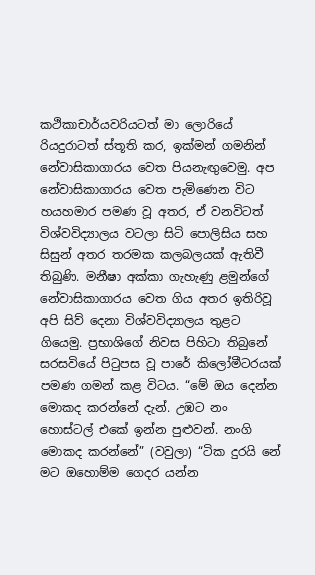කථිකාචාර්යවරියටත් මා ලොරියේ රියදුරාටත් ස්තූති කර, ඉක්මන් ගමනින් නේවාසිකාගාරය වෙත පියනැඟුවෙමු. අප නේවාසිකාගාරය වෙත පැමිණෙන විට හයහමාර පමණ වූ අතර, ඒ වනවිටත් විශ්වවිද්‍යාලය වටලා සිටි පොලිසිය සහ සිසුන් අතර තරමක කලබලයක් ඇතිවී තිබුණි. මනීෂා අක්කා ගැහැණු ළමුන්ගේ නේවාසිකාගාරය වෙත ගිය අතර ඉතිරිවූ අපි සිව් දෙනා විශ්වවිද්‍යාලය තුළට ගියෙමු. ප්‍රභාශිගේ නිවස පිහිටා තිබුනේ සරසවියේ පිටුපස වූ පාරේ කිලෝමීටරයක් පමණ ගමන් කළ විටය. “මේ ඔය දෙන්න මොකද කරන්නේ දැන්. උඹට නං හොස්ටල් එකේ ඉන්න පුළුවන්. නංගි මොකද කරන්නේ” (වවුලා) “ටික දුරයි නේ මට ඔහොම්ම ගෙදර යන්න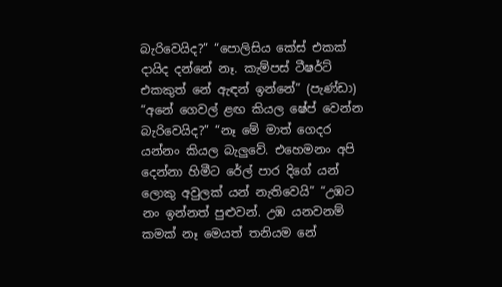බැරිවෙයිද?” “පොලිසිය කේස් එකක් දායිද දන්නේ නෑ. කැම්පස් ටීෂර්ට් එකකුත් නේ ඇඳන් ඉන්නේ” (පැණ්ඩා) “අනේ ගෙවල් ළඟ කියල ෂේප් වෙන්න බැරිවෙයිද?” “නෑ මේ මාත් ගෙදර යන්නං කියල බැලුවේ. එහෙමනං අපි දෙන්නා හිමීට රේල් පාර දිගේ යන් ලොකු අවුලක් යන් නැතිවෙයි” “උඹට නං ඉන්නත් පුළුවන්. උඹ යනවනම් කමක් නෑ මෙයත් තනියම නේ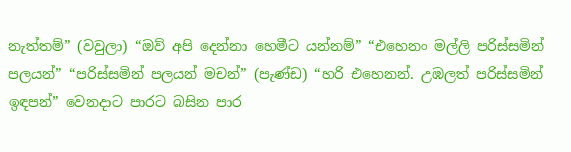නැත්තම්” (වවුලා) “ඔව් අපි දෙන්නා හෙමීට යන්නම්” “එහෙනං මල්ලි පරිස්සමින් පලයන්” “පරිස්සමින් පලයන් මචන්” (පැණ්ඩ) “හරි එහෙනන්. උඹලත් පරිස්සමින් ඉඳපන්” වෙනදාට පාරට බසින පාර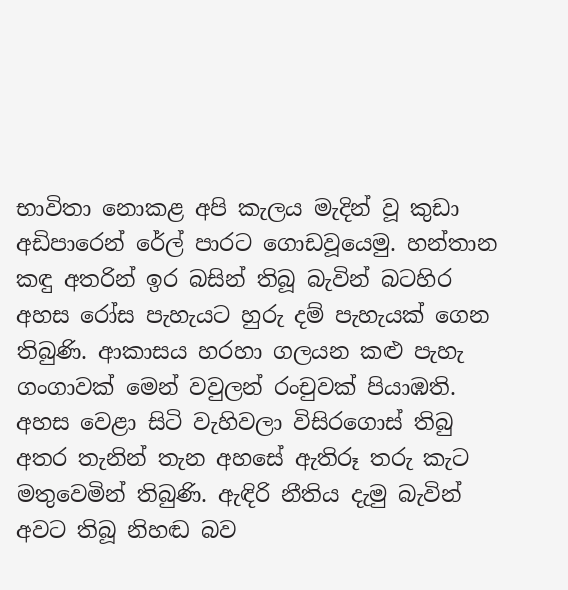භාවිතා නොකළ අපි කැලය මැදින් වූ කුඩා අඩිපාරෙන් රේල් පාරට ගොඩවූයෙමු. හන්තාන කඳු අතරින් ඉර බසින් තිබූ බැවින් බටහිර අහස රෝස පැහැයට හුරු දම් පැහැයක් ගෙන තිබුණි. ආකාසය හරහා ගලයන කළු පැහැ ගංගාවක් මෙන් වවුලන් රංචුවක් පියාඹති. අහස වෙළා සිටි වැහිවලා විසිරගොස් තිබු අතර තැනින් තැන අහසේ ඇතිරූ තරු කැට මතුවෙමින් තිබුණි. ඇඳිරි නීතිය දැමු බැවින් අවට තිබූ නිහඬ බව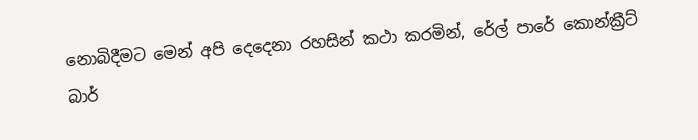නොබිදීමට මෙන් අපි දෙදෙනා රහසින් කථා කරමින්, රේල් පාරේ කොන්ක්‍රීට් බාර්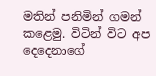මතින් පනිමින් ගමන් කළෙමු. විටින් විට අප දෙදෙනාගේ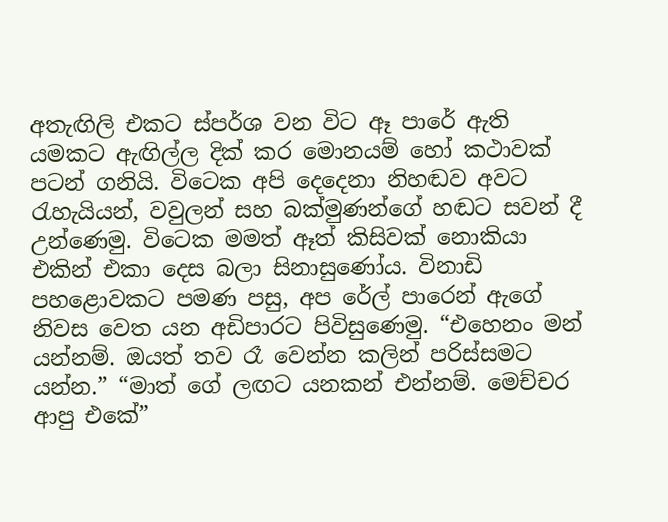අතැඟිලි එකට ස්පර්ශ වන විට ඈ පාරේ ඇති යමකට ඇඟිල්ල දික් කර මොනයම් හෝ කථාවක් පටන් ගනියි. විටෙක අපි දෙදෙනා නිහඬව අවට රැහැයියන්, වවුලන් සහ බක්මුණන්ගේ හඬට සවන් දී උන්ණෙමු. විටෙක මමත් ඈත් කිසිවක් නොකියා එකින් එකා දෙස බලා සිනාසුණෝය. විනාඩි පහළොවකට පමණ පසු, අප රේල් පාරෙන් ඇගේ නිවස වෙත යන අඩිපාරට පිවිසුණෙමු. “එහෙනං මන් යන්නම්. ඔයත් තව රෑ වෙන්න කලින් පරිස්සමට යන්න.” “මාත් ගේ ලඟට යනකන් එන්නම්. මෙච්චර ආපු එකේ”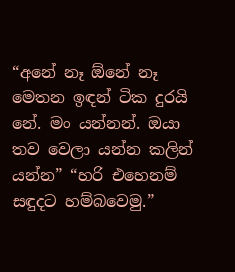“අනේ නෑ ඕනේ නෑ මෙතන ඉඳන් ටික දුරයි නේ. මං යන්නන්. ඔයා තව වෙලා යන්න කලින් යන්න” “හරි එහෙනම් සඳුදට හම්බවෙමු.”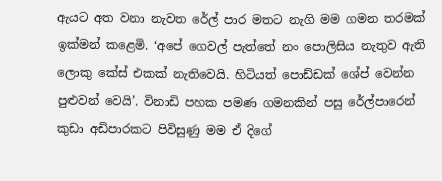ඇයට අත වනා නැවත රේල් පාර මතට නැගි මම ගමන තරමක් ඉක්මන් කළෙමි. ‘අපේ ගෙවල් පැත්තේ නං පොලිසිය නැතුව ඇති ලොකු කේස් එකක් නැතිවෙයි. හිටියත් පොඩ්ඩක් ශේප් වෙන්න පුළුවන් වෙයි’. විනාඩි පහක පමණ ගමනකින් පසු රේල්පාරෙන් කුඩා අඩිපාරකට පිවිසුණු මම ඒ දිගේ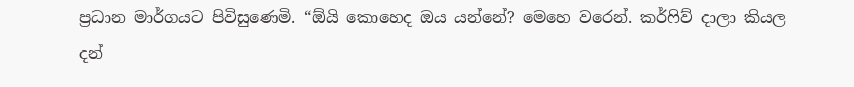ප්‍රධාන මාර්ගයට පිවිසුණෙමි. “ඕයි කොහෙද ඔය යන්නේ? මෙහෙ වරෙන්. කර්ෆිව් දාලා කියල දන්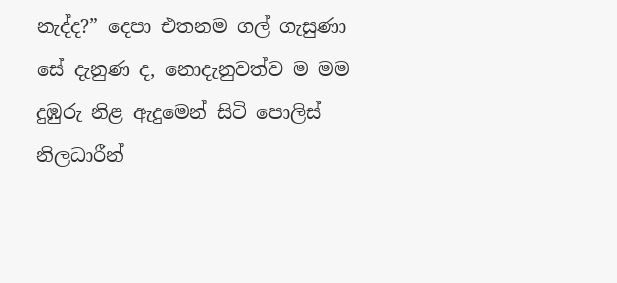නැද්ද?” දෙපා එතනම ගල් ගැසුණා සේ දැනුණ ද, නොදැනුවත්ව ම මම දුඹුරු නිළ ඇදුමෙන් සිටි පොලිස් නිලධාරීන්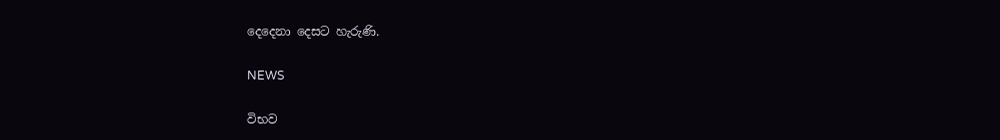දෙදෙනා දෙසට හැරුණි.

NEWS

විභව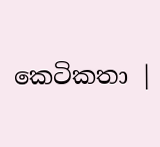කෙටිකතා |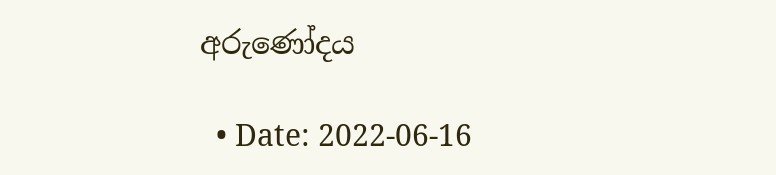අරුණෝදය

  • Date: 2022-06-16